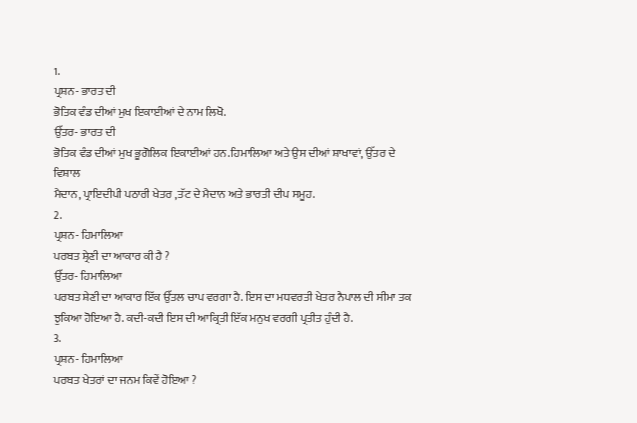1.
ਪ੍ਰਸ਼ਨ- ਭਾਰਤ ਦੀ
ਭੋਤਿਕ ਵੰਡ ਦੀਆਂ ਮੁਖ ਇਕਾਈਆਂ ਦੇ ਨਾਮ ਲਿਖੋ.
ਉੱਤਰ- ਭਾਰਤ ਦੀ
ਭੋਤਿਕ ਵੰਡ ਦੀਆਂ ਮੁਖ ਭੂਗੋਲਿਕ ਇਕਾਈਆਂ ਹਨ.ਹਿਮਾਲਿਆ ਅਤੇ ਉਸ ਦੀਆਂ ਸ਼ਾਖਾਵਾਂ, ਉੱਤਰ ਦੇ ਵਿਸ਼ਾਲ
ਮੈਦਾਨ, ਪ੍ਰਾਇਦੀਪੀ ਪਠਾਰੀ ਖੇਤਰ ,ਤੱਟ ਦੇ ਮੈਦਾਨ ਅਤੇ ਭਾਰਤੀ ਦੀਪ ਸਮੂਹ.
2.
ਪ੍ਰਸ਼ਨ- ਹਿਮਾਲਿਆ
ਪਰਬਤ ਸ਼੍ਰੇਣੀ ਦਾ ਆਕਾਰ ਕੀ ਹੈ ?
ਉੱਤਰ- ਹਿਮਾਲਿਆ
ਪਰਬਤ ਸ਼ੇਣੀ ਦਾ ਆਕਾਰ ਇੱਕ ਉੱਤਲ ਚਾਪ ਵਰਗਾ ਹੈ. ਇਸ ਦਾ ਮਧਵਰਤੀ ਖੇਤਰ ਨੈਪਾਲ ਦੀ ਸੀਮਾ ਤਕ
ਝੁਕਿਆ ਹੋਇਆ ਹੈ. ਕਦੀ-ਕਦੀ ਇਸ ਦੀ ਆਕ੍ਰਿਤੀ ਇੱਕ ਮਨੁਖ ਵਰਗੀ ਪ੍ਰਤੀਤ ਹੁੰਦੀ ਹੈ.
3.
ਪ੍ਰਸ਼ਨ- ਹਿਮਾਲਿਆ
ਪਰਬਤ ਖੇਤਰਾਂ ਦਾ ਜਨਮ ਕਿਵੇਂ ਹੋਇਆ ?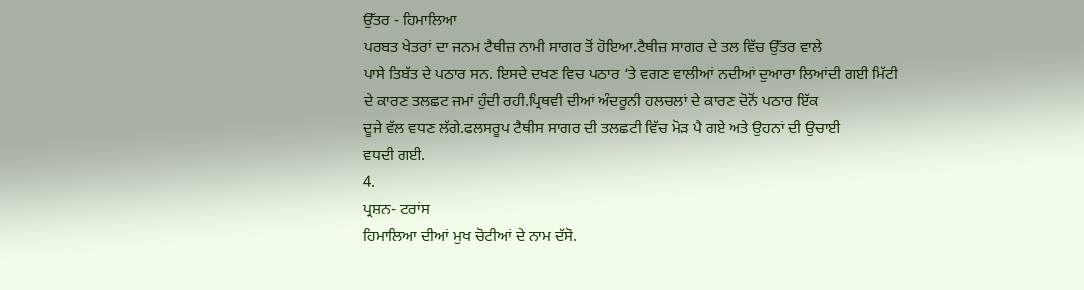ਉੱਤਰ - ਹਿਮਾਲਿਆ
ਪਰਬਤ ਖੇਤਰਾਂ ਦਾ ਜਨਮ ਟੈਥੀਜ਼ ਨਾਮੀ ਸਾਗਰ ਤੋਂ ਹੋਇਆ.ਟੈਥੀਜ਼ ਸਾਗਰ ਦੇ ਤਲ ਵਿੱਚ ਉੱਤਰ ਵਾਲੇ
ਪਾਸੇ ਤਿਬੱਤ ਦੇ ਪਠਾਰ ਸਨ. ਇਸਦੇ ਦਖਣ ਵਿਚ ਪਠਾਰ ‘ਤੇ ਵਗਣ ਵਾਲੀਆਂ ਨਦੀਆਂ ਦੁਆਰਾ ਲਿਆਂਦੀ ਗਈ ਮਿੱਟੀ
ਦੇ ਕਾਰਣ ਤਲਛਟ ਜਮਾਂ ਹੁੰਦੀ ਰਹੀ.ਪ੍ਰਿਥਵੀ ਦੀਆਂ ਅੰਦਰੂਨੀ ਹਲਚਲਾਂ ਦੇ ਕਾਰਣ ਦੋਨੋਂ ਪਠਾਰ ਇੱਕ
ਦੂਜੇ ਵੱਲ ਵਧਣ ਲੱਗੇ.ਫਲਸਰੂਪ ਟੈਥੀਸ ਸਾਗਰ ਦੀ ਤਲਛਟੀ ਵਿੱਚ ਮੋੜ ਪੈ ਗਏ ਅਤੇ ਉਹਨਾਂ ਦੀ ਉਚਾਈ
ਵਧਦੀ ਗਈ.
4.
ਪ੍ਰਸ਼ਨ- ਟਰਾਂਸ
ਹਿਮਾਲਿਆ ਦੀਆਂ ਮੁਖ ਚੋਟੀਆਂ ਦੇ ਨਾਮ ਦੱਸੋ.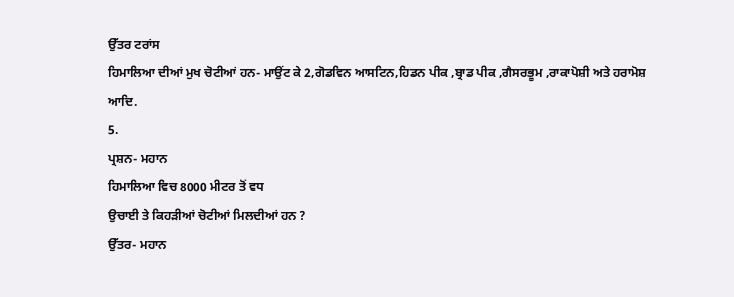ਉੱਤਰ ਟਰਾਂਸ
ਹਿਮਾਲਿਆ ਦੀਆਂ ਮੁਖ ਚੋਟੀਆਂ ਹਨ- ਮਾਉਂਟ ਕੇ 2,ਗੋਡਵਿਨ ਆਸਟਿਨ,ਹਿਡਨ ਪੀਕ ,ਬ੍ਰਾਡ ਪੀਕ ,ਗੈਸਰਭੂਮ ,ਰਾਕਾਪੋਸ਼ੀ ਅਤੇ ਹਰਾਮੋਸ਼ ਆਦਿ.
5.
ਪ੍ਰਸ਼ਨ- ਮਹਾਨ
ਹਿਮਾਲਿਆ ਵਿਚ 8000 ਮੀਟਰ ਤੋਂ ਵਧ
ਉਚਾਈ ਤੇ ਕਿਹੜੀਆਂ ਚੋਟੀਆਂ ਮਿਲਦੀਆਂ ਹਨ ?
ਉੱਤਰ- ਮਹਾਨ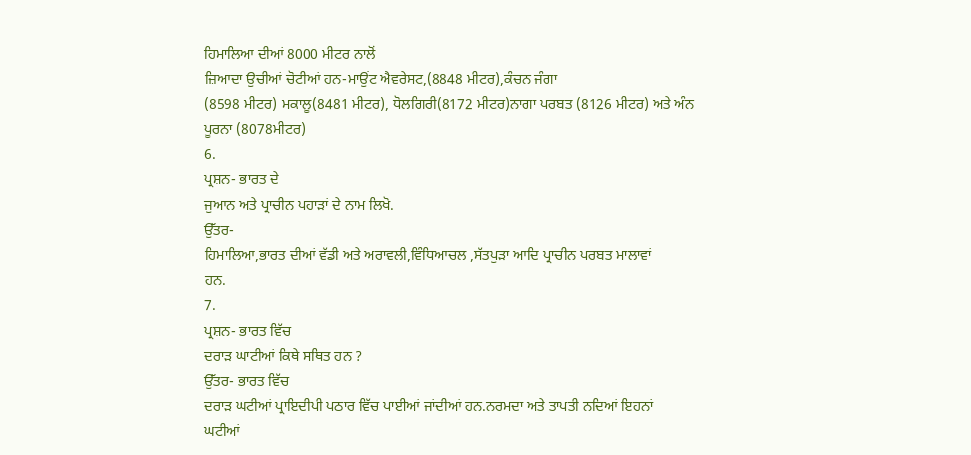ਹਿਮਾਲਿਆ ਦੀਆਂ 8000 ਮੀਟਰ ਨਾਲੋਂ
ਜ਼ਿਆਦਾ ਉਚੀਆਂ ਚੋਟੀਆਂ ਹਨ-ਮਾਉਂਟ ਐਵਰੇਸਟ,(8848 ਮੀਟਰ),ਕੰਚਨ ਜੰਗਾ
(8598 ਮੀਟਰ) ਮਕਾਲੂ(8481 ਮੀਟਰ), ਧੋਲਗਿਰੀ(8172 ਮੀਟਰ)ਨਾਗਾ ਪਰਬਤ (8126 ਮੀਟਰ) ਅਤੇ ਅੰਨ ਪੂਰਨਾ (8078ਮੀਟਰ)
6.
ਪ੍ਰਸ਼ਨ- ਭਾਰਤ ਦੇ
ਜੁਆਨ ਅਤੇ ਪ੍ਰਾਚੀਨ ਪਹਾੜਾਂ ਦੇ ਨਾਮ ਲਿਖੋ.
ਉੱਤਰ-
ਹਿਮਾਲਿਆ,ਭਾਰਤ ਦੀਆਂ ਵੱਡੀ ਅਤੇ ਅਰਾਵਲੀ,ਵਿੰਧਿਆਚਲ ,ਸੱਤਪੁੜਾ ਆਦਿ ਪ੍ਰਾਚੀਨ ਪਰਬਤ ਮਾਲਾਵਾਂ
ਹਨ.
7.
ਪ੍ਰਸ਼ਨ- ਭਾਰਤ ਵਿੱਚ
ਦਰਾੜ ਘਾਟੀਆਂ ਕਿਥੇ ਸਥਿਤ ਹਨ ?
ਉੱਤਰ- ਭਾਰਤ ਵਿੱਚ
ਦਰਾੜ ਘਟੀਆਂ ਪ੍ਰਾਇਦੀਪੀ ਪਠਾਰ ਵਿੱਚ ਪਾਈਆਂ ਜਾਂਦੀਆਂ ਹਨ.ਨਰਮਦਾ ਅਤੇ ਤਾਪਤੀ ਨਦਿਆਂ ਇਹਨਾਂ
ਘਟੀਆਂ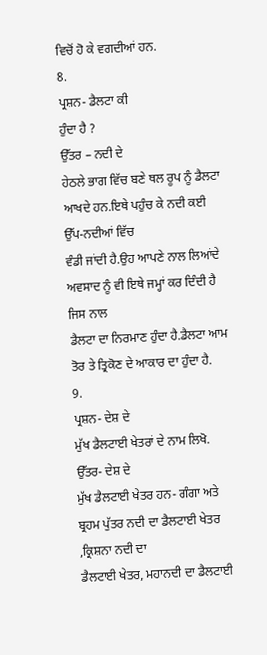ਵਿਚੋਂ ਹੋ ਕੇ ਵਗਦੀਆਂ ਹਨ.
8.
ਪ੍ਰਸ਼ਨ- ਡੈਲਟਾ ਕੀ
ਹੁੰਦਾ ਹੈ ?
ਉੱਤਰ – ਨਦੀ ਦੇ
ਹੇਠਲੇ ਭਾਗ ਵਿੱਚ ਬਣੇ ਥਲ ਰੂਪ ਨੂੰ ਡੈਲਟਾ ਆਖਦੇ ਹਨ.ਇਥੇ ਪਹੁੰਚ ਕੇ ਨਦੀ ਕਈ ਉੱਪ-ਨਦੀਆਂ ਵਿੱਚ
ਵੰਡੀ ਜਾਂਦੀ ਹੈ.ਉਹ ਆਪਣੇ ਨਾਲ ਲਿਆਂਦੇ ਅਵਸਾਦ ਨੂੰ ਵੀ ਇਥੇ ਜਮ੍ਹਾਂ ਕਰ ਦਿੰਦੀ ਹੈ ਜਿਸ ਨਾਲ
ਡੈਲਟਾ ਦਾ ਨਿਰਮਾਣ ਹੁੰਦਾ ਹੈ.ਡੈਲਟਾ ਆਮ ਤੋਰ ਤੇ ਤ੍ਰਿਕੋਣ ਦੇ ਆਕਾਰ ਦਾ ਹੁੰਦਾ ਹੈ.
9.
ਪ੍ਰਸ਼ਨ- ਦੇਸ਼ ਦੇ
ਮੁੱਖ ਡੈਲਟਾਈ ਖੇਤਰਾਂ ਦੇ ਨਾਮ ਲਿਖੋ.
ਉੱਤਰ- ਦੇਸ਼ ਦੇ
ਮੁੱਖ ਡੈਲਟਾਈ ਖੇਤਰ ਹਨ- ਗੰਗਾ ਅਤੇ ਬ੍ਰਹਮ ਪੁੱਤਰ ਨਦੀ ਦਾ ਡੈਲਟਾਈ ਖੇਤਰ ,ਕ੍ਰਿਸ਼ਨਾ ਨਦੀ ਦਾ
ਡੈਲਟਾਈ ਖੇਤਰ, ਮਹਾਨਦੀ ਦਾ ਡੈਲਟਾਈ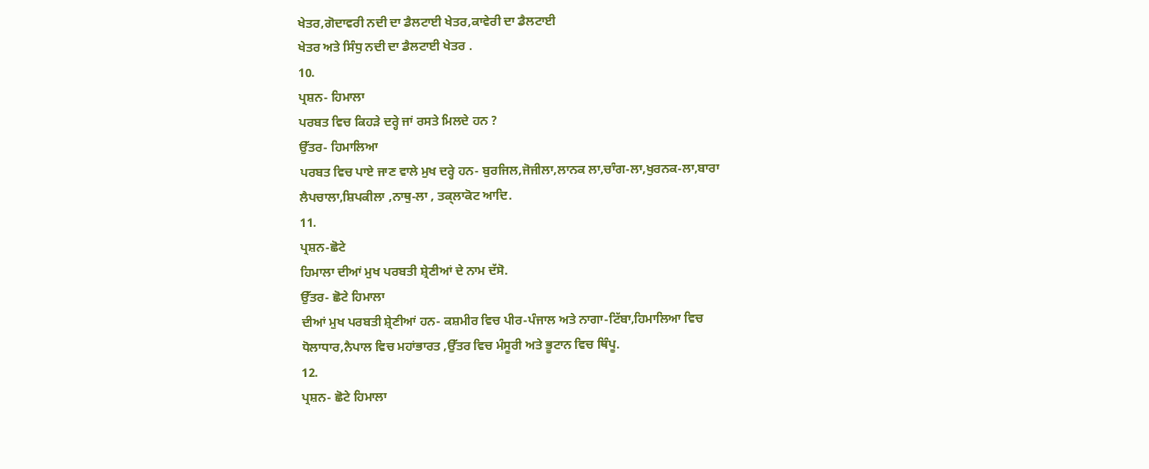ਖੇਤਰ,ਗੋਦਾਵਰੀ ਨਦੀ ਦਾ ਡੈਲਟਾਈ ਖੇਤਰ,ਕਾਵੇਰੀ ਦਾ ਡੈਲਟਾਈ
ਖੇਤਰ ਅਤੇ ਸਿੰਧੁ ਨਦੀ ਦਾ ਡੈਲਟਾਈ ਖੇਤਰ .
10.
ਪ੍ਰਸ਼ਨ- ਹਿਮਾਲਾ
ਪਰਬਤ ਵਿਚ ਕਿਹੜੇ ਦਰ੍ਹੇ ਜਾਂ ਰਸਤੇ ਮਿਲਦੇ ਹਨ ?
ਉੱਤਰ- ਹਿਮਾਲਿਆ
ਪਰਬਤ ਵਿਚ ਪਾਏ ਜਾਣ ਵਾਲੇ ਮੁਖ ਦਰ੍ਹੇ ਹਨ- ਬੁਰਜਿਲ,ਜੋਜੀਲਾ,ਲਾਨਕ ਲਾ,ਚਾੰਗ-ਲਾ,ਖੁਰਨਕ-ਲਾ,ਬਾਰਾ
ਲੈਪਚਾਲਾ,ਸ਼ਿਪਕੀਲਾ ,ਨਾਥੁ-ਲਾ , ਤਕ੍ਲਾਕੋਟ ਆਦਿ.
11.
ਪ੍ਰਸ਼ਨ-ਛੋਟੇ
ਹਿਮਾਲਾ ਦੀਆਂ ਮੁਖ ਪਰਬਤੀ ਸ਼੍ਰੇਣੀਆਂ ਦੇ ਨਾਮ ਦੱਸੋ.
ਉੱਤਰ- ਛੋਟੇ ਹਿਮਾਲਾ
ਦੀਆਂ ਮੁਖ ਪਰਬਤੀ ਸ਼੍ਰੇਣੀਆਂ ਹਨ- ਕਸ਼ਮੀਰ ਵਿਚ ਪੀਰ-ਪੰਜਾਲ ਅਤੇ ਨਾਗਾ-ਟਿੱਬਾ,ਹਿਮਾਲਿਆ ਵਿਚ
ਧੋਲਾਧਾਰ,ਨੈਪਾਲ ਵਿਚ ਮਹਾਂਭਾਰਤ ,ਉੱਤਰ ਵਿਚ ਮੰਸੂਰੀ ਅਤੇ ਭੂਟਾਨ ਵਿਚ ਥਿੰਪੂ.
12.
ਪ੍ਰਸ਼ਨ- ਛੋਟੇ ਹਿਮਾਲਾ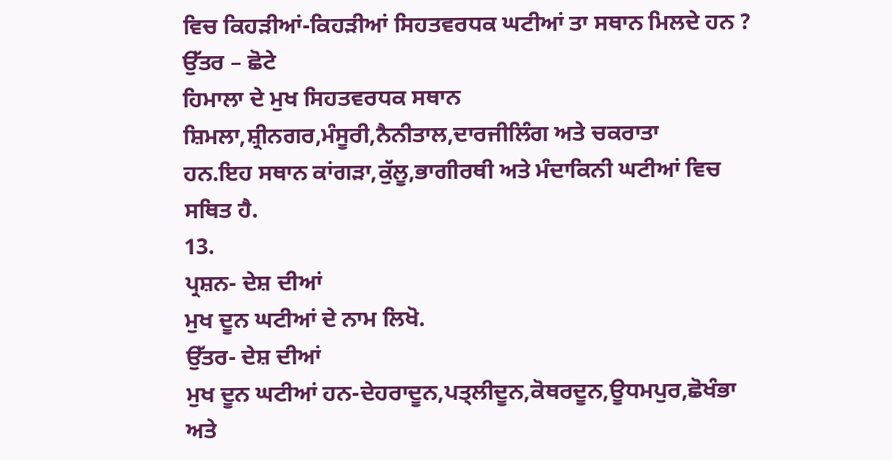ਵਿਚ ਕਿਹੜੀਆਂ-ਕਿਹੜੀਆਂ ਸਿਹਤਵਰਧਕ ਘਟੀਆਂ ਤਾ ਸਥਾਨ ਮਿਲਦੇ ਹਨ ?
ਉੱਤਰ – ਛੋਟੇ
ਹਿਮਾਲਾ ਦੇ ਮੁਖ ਸਿਹਤਵਰਧਕ ਸਥਾਨ ਸ਼ਿਮਲਾ,ਸ਼੍ਰੀਨਗਰ,ਮੰਸੂਰੀ,ਨੈਨੀਤਾਲ,ਦਾਰਜੀਲਿੰਗ ਅਤੇ ਚਕਰਾਤਾ
ਹਨ.ਇਹ ਸਥਾਨ ਕਾਂਗੜਾ,ਕੁੱਲੂ,ਭਾਗੀਰਥੀ ਅਤੇ ਮੰਦਾਕਿਨੀ ਘਟੀਆਂ ਵਿਚ ਸਥਿਤ ਹੈ.
13.
ਪ੍ਰਸ਼ਨ- ਦੇਸ਼ ਦੀਆਂ
ਮੁਖ ਦੂਨ ਘਟੀਆਂ ਦੇ ਨਾਮ ਲਿਖੋ.
ਉੱਤਰ- ਦੇਸ਼ ਦੀਆਂ
ਮੁਖ ਦੂਨ ਘਟੀਆਂ ਹਨ-ਦੇਹਰਾਦੂਨ,ਪਤ੍ਲੀਦੂਨ,ਕੋਥਰਦੂਨ,ਊਧਮਪੁਰ,ਛੋਖੰਭਾ ਅਤੇ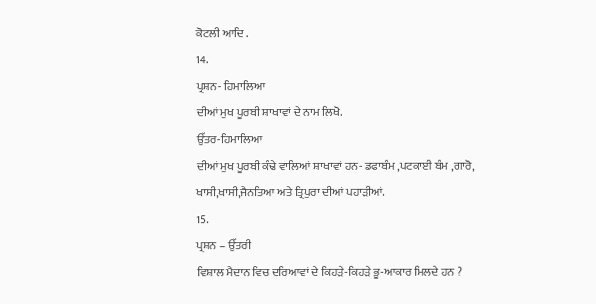ਕੋਟਲੀ ਆਦਿ .
14.
ਪ੍ਰਸ਼ਨ- ਹਿਮਾਲਿਆ
ਦੀਆਂ ਮੁਖ ਪੂਰਬੀ ਸ਼ਾਖਾਵਾਂ ਦੇ ਨਾਮ ਲਿਖੋ.
ਉੱਤਰ-ਹਿਮਾਲਿਆ
ਦੀਆਂ ਮੁਖ ਪੂਰਬੀ ਕੰਢੇ ਵਾਲਿਆਂ ਸ਼ਾਖਾਵਾਂ ਹਨ- ਡਫਾਬੰਮ ,ਪਟਕਾਈ ਬੰਮ ,ਗਾਰੋ,
ਖਾਸੀ,ਖਾਸੀ,ਜੈਨਤਿਆ ਅਤੇ ਤ੍ਰਿਪੁਰਾ ਦੀਆਂ ਪਹਾੜੀਆਂ.
15.
ਪ੍ਰਸ਼ਨ – ਉੱਤਰੀ
ਵਿਸ਼ਾਲ ਮੈਦਾਨ ਵਿਚ ਦਰਿਆਵਾਂ ਦੇ ਕਿਹੜੇ-ਕਿਹੜੇ ਭੂ-ਆਕਾਰ ਮਿਲਦੇ ਹਨ ?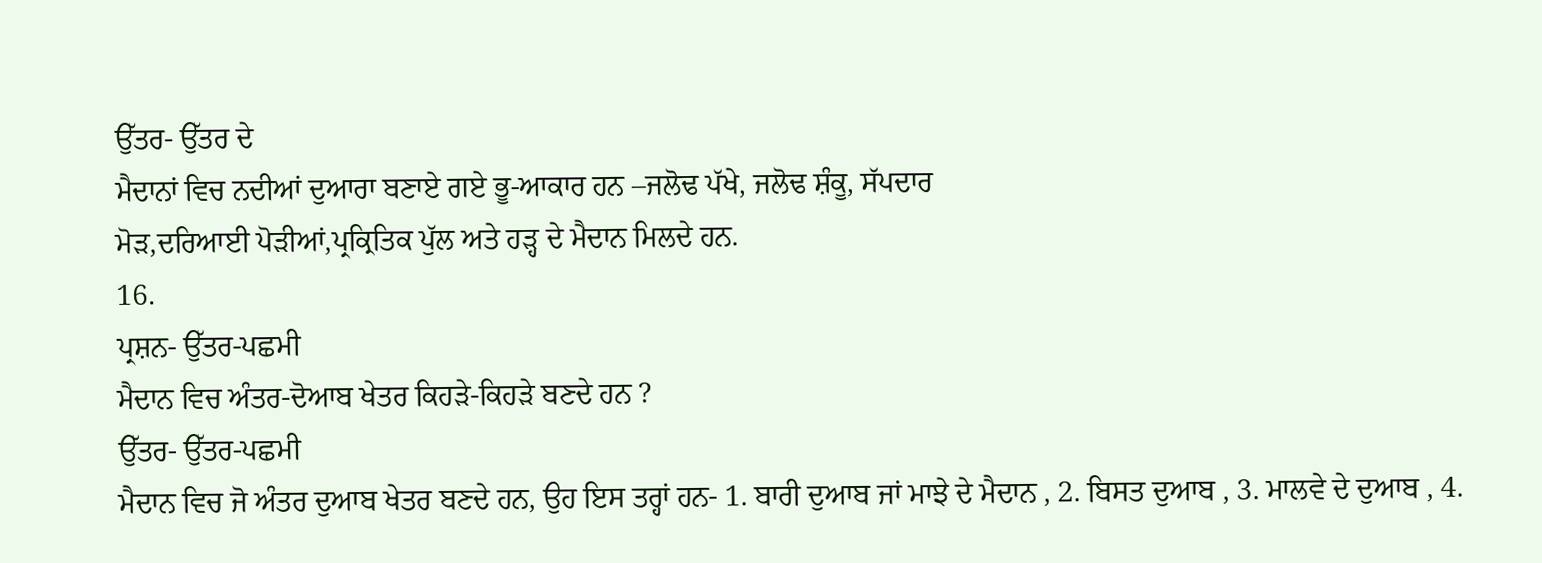ਉੱਤਰ- ਉੱਤਰ ਦੇ
ਮੈਦਾਨਾਂ ਵਿਚ ਨਦੀਆਂ ਦੁਆਰਾ ਬਣਾਏ ਗਏ ਭੂ-ਆਕਾਰ ਹਨ –ਜਲੋਢ ਪੱਖੇ, ਜਲੋਢ ਸ਼ੰਕੂ, ਸੱਪਦਾਰ
ਮੋੜ,ਦਰਿਆਈ ਪੋੜੀਆਂ,ਪ੍ਰਕ੍ਰਿਤਿਕ ਪੁੱਲ ਅਤੇ ਹੜ੍ਹ ਦੇ ਮੈਦਾਨ ਮਿਲਦੇ ਹਨ.
16.
ਪ੍ਰਸ਼ਨ- ਉੱਤਰ-ਪਛਮੀ
ਮੈਦਾਨ ਵਿਚ ਅੰਤਰ-ਦੋਆਬ ਖੇਤਰ ਕਿਹੜੇ-ਕਿਹੜੇ ਬਣਦੇ ਹਨ ?
ਉੱਤਰ- ਉੱਤਰ-ਪਛਮੀ
ਮੈਦਾਨ ਵਿਚ ਜੋ ਅੰਤਰ ਦੁਆਬ ਖੇਤਰ ਬਣਦੇ ਹਨ, ਉਹ ਇਸ ਤਰ੍ਹਾਂ ਹਨ- 1. ਬਾਰੀ ਦੁਆਬ ਜਾਂ ਮਾਝੇ ਦੇ ਮੈਦਾਨ , 2. ਬਿਸਤ ਦੁਆਬ , 3. ਮਾਲਵੇ ਦੇ ਦੁਆਬ , 4.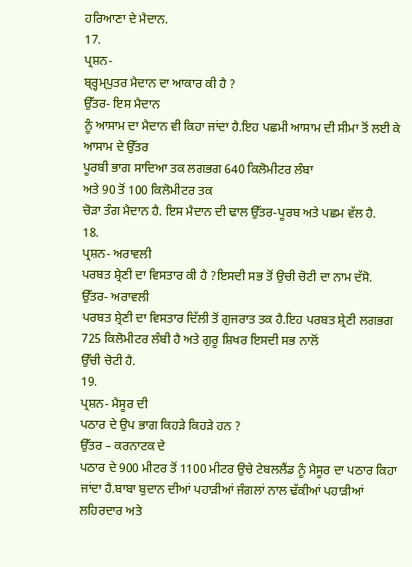ਹਰਿਆਣਾ ਦੇ ਮੈਦਾਨ.
17.
ਪ੍ਰਸ਼ਨ-
ਬ੍ਰ੍ਹਮ੍ਪੁਤਰ ਮੈਦਾਨ ਦਾ ਆਕਾਰ ਕੀ ਹੈ ?
ਉੱਤਰ- ਇਸ ਮੈਦਾਨ
ਨੂੰ ਆਸਾਮ ਦਾ ਮੈਦਾਨ ਵੀ ਕਿਹਾ ਜਾਂਦਾ ਹੈ.ਇਹ ਪਛਮੀ ਆਸਾਮ ਦੀ ਸੀਮਾ ਤੋਂ ਲਈ ਕੇ ਆਸਾਮ ਦੇ ਉੱਤਰ
ਪੂਰਬੀ ਭਾਗ ਸਾਦਿਆ ਤਕ ਲਗਭਗ 640 ਕਿਲੋਮੀਟਰ ਲੰਬਾ
ਅਤੇ 90 ਤੋਂ 100 ਕਿਲੋਮੀਟਰ ਤਕ
ਚੋੜਾ ਤੰਗ ਮੈਦਾਨ ਹੈ. ਇਸ ਮੈਦਾਨ ਦੀ ਢਾਲ ਉੱਤਰ-ਪੂਰਬ ਅਤੇ ਪਛਮ ਵੱਲ ਹੈ.
18.
ਪ੍ਰਸ਼ਨ- ਅਰਾਵਲੀ
ਪਰਬਤ ਸ਼੍ਰੇਣੀ ਦਾ ਵਿਸਤਾਰ ਕੀ ਹੈ ?ਇਸਦੀ ਸਭ ਤੋਂ ਉਚੀ ਚੋਟੀ ਦਾ ਨਾਮ ਦੱਸੋ.
ਉੱਤਰ- ਅਰਾਵਲੀ
ਪਰਬਤ ਸ਼੍ਰੇਣੀ ਦਾ ਵਿਸਤਾਰ ਦਿੱਲੀ ਤੋਂ ਗੁਜਰਾਤ ਤਕ ਹੈ.ਇਹ ਪਰਬਤ ਸ਼੍ਰੇਣੀ ਲਗਭਗ 725 ਕਿਲੋਮੀਟਰ ਲੰਬੀ ਹੈ ਅਤੇ ਗੁਰੂ ਸ਼ਿਖਰ ਇਸਦੀ ਸਭ ਨਾਲੋਂ
ਉੱਚੀ ਚੋਟੀ ਹੈ.
19.
ਪ੍ਰਸ਼ਨ- ਮੈਸੂਰ ਦੀ
ਪਠਾਰ ਦੇ ਉਪ ਭਾਗ ਕਿਹੜੇ ਕਿਹੜੇ ਹਨ ?
ਉੱਤਰ – ਕਰਨਾਟਕ ਦੇ
ਪਠਾਰ ਦੇ 900 ਮੀਟਰ ਤੋਂ 1100 ਮੀਟਰ ਉਚੇ ਟੇਬਲਲੈਂਡ ਨੂੰ ਮੈਸੂਰ ਦਾ ਪਠਾਰ ਕਿਹਾ
ਜਾਂਦਾ ਹੈ.ਬਾਬਾ ਬੁਦਾਨ ਦੀਆਂ ਪਹਾੜੀਆਂ ਜੰਗਲਾਂ ਨਾਲ ਢੱਕੀਆਂ ਪਹਾੜੀਆਂ ਲਹਿਰਦਾਰ ਅਤੇ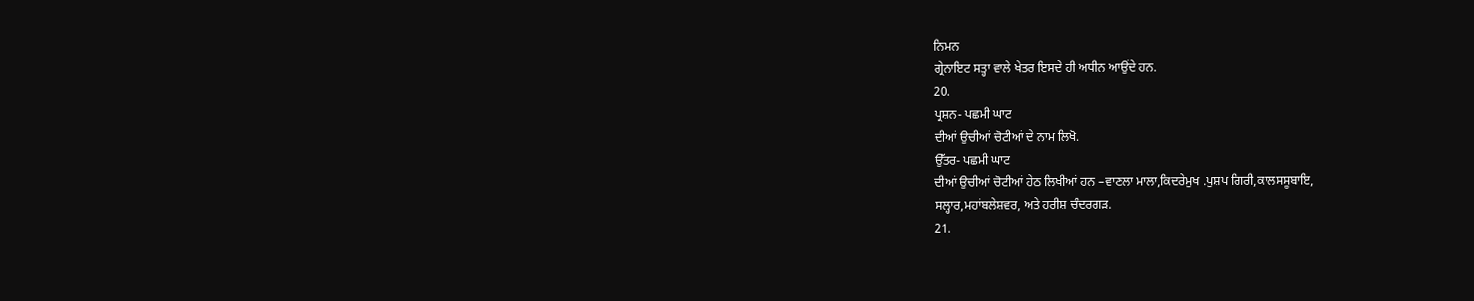ਨਿਮਨ
ਗ੍ਰੇਨਾਇਟ ਸਤ੍ਹਾ ਵਾਲੇ ਖੇਤਰ ਇਸਦੇ ਹੀ ਅਧੀਨ ਆਉਂਦੇ ਹਨ.
20.
ਪ੍ਰਸ਼ਨ- ਪਛਮੀ ਘਾਟ
ਦੀਆਂ ਉਚੀਆਂ ਚੋਟੀਆਂ ਦੇ ਨਾਮ ਲਿਖੋ.
ਉੱਤਰ- ਪਛਮੀ ਘਾਟ
ਦੀਆਂ ਉਚੀਆਂ ਚੋਟੀਆਂ ਹੇਠ ਲਿਖੀਆਂ ਹਨ –ਵਾਣਲਾ ਮਾਲਾ,ਕਿਦਰੇਮੁਖ .ਪੁਸ਼ਪ ਗਿਰੀ,ਕਾਲਸਸੂਬਾਇ,
ਸਲ੍ਹਾਰ,ਮਹਾਂਬਲੇਸ਼ਵਰ, ਅਤੇ ਹਰੀਸ਼ ਚੰਦਰਗੜ.
21.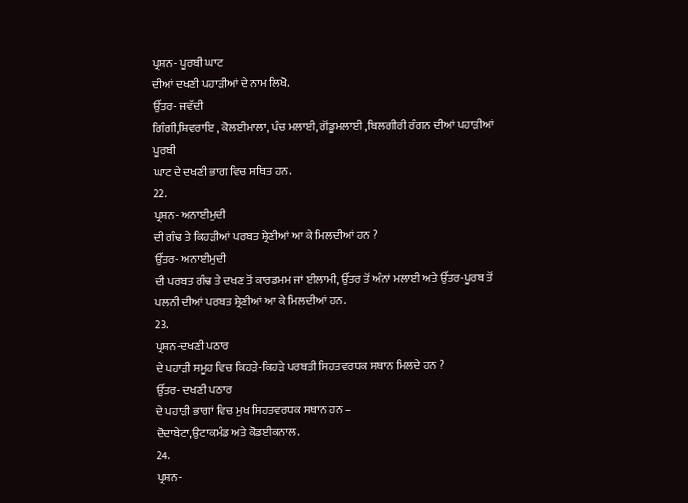ਪ੍ਰਸ਼ਨ- ਪੂਰਬੀ ਘਾਟ
ਦੀਆਂ ਦਖਣੀ ਪਹਾੜੀਆਂ ਦੇ ਨਾਮ ਲਿਖੋ.
ਉੱਤਰ- ਜਵੱਦੀ
ਗਿੰਗੀ,ਸ਼ਿਵਰਾਇ , ਕੋਲਈਮਾਲਾ, ਪੰਚ ਮਲਾਈ, ਗੋਂਡੂਮਲਾਈ ,ਬਿਲਗੀਰੀ ਰੰਗਨ ਦੀਆਂ ਪਹਾੜੀਆਂ ਪੂਰਬੀ
ਘਾਟ ਦੇ ਦਖਣੀ ਭਾਗ ਵਿਚ ਸਥਿਤ ਹਨ.
22.
ਪ੍ਰਸ਼ਨ- ਅਨਾਈਮੁਦੀ
ਦੀ ਗੰਢ ਤੇ ਕਿਹੜੀਆਂ ਪਰਬਤ ਸ਼੍ਰੇਣੀਆਂ ਆ ਕੇ ਮਿਲਦੀਆਂ ਹਨ ?
ਉੱਤਰ- ਅਨਾਈਮੁਦੀ
ਦੀ ਪਰਬਤ ਗੰਢ ਤੇ ਦਖਣ ਤੋਂ ਕਾਰਡਮਮ ਜਾਂ ਈਲਾਮੀ, ਉੱਤਰ ਤੋਂ ਅੰਨਾਂ ਮਲਾਈ ਅਤੇ ਉੱਤਰ-ਪੂਰਬ ਤੋਂ
ਪਲਨੀ ਦੀਆਂ ਪਰਬਤ ਸ਼੍ਰੇਣੀਆਂ ਆ ਕੇ ਮਿਲਦੀਆਂ ਹਨ.
23.
ਪ੍ਰਸ਼ਨ-ਦਖਣੀ ਪਠਾਰ
ਦੇ ਪਹਾੜੀ ਸਮੂਹ ਵਿਚ ਕਿਹੜੇ-ਕਿਹੜੇ ਪਰਬਤੀ ਸਿਹਤਵਰਧਕ ਸਥਾਨ ਮਿਲਦੇ ਹਨ ?
ਉੱਤਰ- ਦਖਣੀ ਪਠਾਰ
ਦੇ ਪਹਾੜੀ ਭਾਗਾਂ ਵਿਚ ਮੁਖ ਸਿਹਤਵਰਧਕ ਸਥਾਨ ਹਨ –
ਦੋਦਾਬੇਟਾ,ਉਟਾਕਮੰਡ ਅਤੇ ਕੋਡਈਕਨਾਲ.
24.
ਪ੍ਰਸ਼ਨ-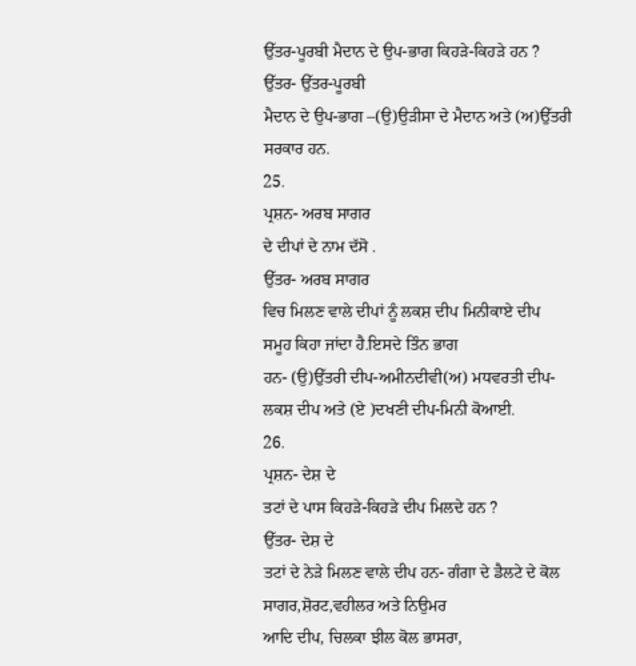ਉੱਤਰ-ਪੂਰਬੀ ਮੈਦਾਨ ਦੇ ਉਪ-ਭਾਗ ਕਿਹੜੇ-ਕਿਹੜੇ ਹਨ ?
ਉੱਤਰ- ਉੱਤਰ-ਪੂਰਬੀ
ਮੈਦਾਨ ਦੇ ਉਪ-ਭਾਗ –(ਉ)ਉੜੀਸਾ ਦੇ ਮੈਦਾਨ ਅਤੇ (ਅ)ਉੱਤਰੀ ਸਰਕਾਰ ਹਨ.
25.
ਪ੍ਰਸ਼ਨ- ਅਰਬ ਸਾਗਰ
ਦੇ ਦੀਪਾਂ ਦੇ ਨਾਮ ਦੱਸੋ .
ਉੱਤਰ- ਅਰਬ ਸਾਗਰ
ਵਿਚ ਮਿਲਣ ਵਾਲੇ ਦੀਪਾਂ ਨੂੰ ਲਕਸ਼ ਦੀਪ ਮਿਨੀਕਾਏ ਦੀਪ ਸਮੂਹ ਕਿਹਾ ਜਾਂਦਾ ਹੈ.ਇਸਦੇ ਤਿੰਨ ਭਾਗ
ਹਨ- (ਉ)ਉੱਤਰੀ ਦੀਪ-ਅਮੀਨਦੀਵੀ(ਅ) ਮਧਵਰਤੀ ਦੀਪ- ਲਕਸ਼ ਦੀਪ ਅਤੇ (ਏ )ਦਖਣੀ ਦੀਪ-ਮਿਨੀ ਕੋਆਈ.
26.
ਪ੍ਰਸ਼ਨ- ਦੇਸ਼ ਦੇ
ਤਟਾਂ ਦੇ ਪਾਸ ਕਿਹੜੇ-ਕਿਹੜੇ ਦੀਪ ਮਿਲਦੇ ਹਨ ?
ਉੱਤਰ- ਦੇਸ਼ ਦੇ
ਤਟਾਂ ਦੇ ਨੇੜੇ ਮਿਲਣ ਵਾਲੇ ਦੀਪ ਹਨ- ਗੰਗਾ ਦੇ ਡੈਲਟੇ ਦੇ ਕੋਲ ਸਾਗਰ,ਸ਼ੋਰਟ,ਵਹੀਲਰ ਅਤੇ ਨਿਉਮਰ
ਆਦਿ ਦੀਪ, ਚਿਲਕਾ ਝੀਲ ਕੋਲ ਭਾਸਰਾ,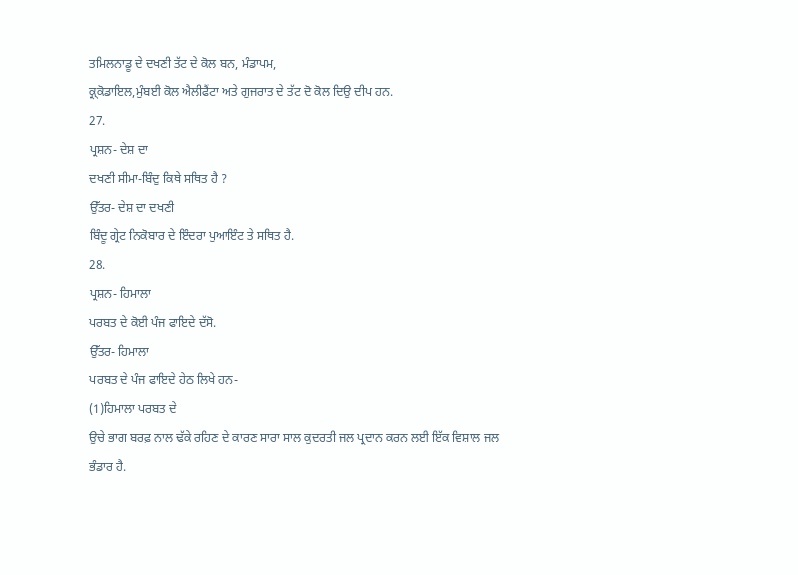ਤਮਿਲਨਾਡੂ ਦੇ ਦਖਣੀ ਤੱਟ ਦੇ ਕੋਲ ਬਨ, ਮੰਡਾਪਮ,
ਕ੍ਰ੍ਕੋਡਾਇਲ,ਮੁੰਬਈ ਕੋਲ ਐਲੀਫੈਂਟਾ ਅਤੇ ਗੁਜਰਾਤ ਦੇ ਤੱਟ ਦੋ ਕੋਲ ਦਿਉ ਦੀਪ ਹਨ.
27.
ਪ੍ਰਸ਼ਨ- ਦੇਸ਼ ਦਾ
ਦਖਣੀ ਸੀਮਾ-ਬਿੰਦੁ ਕਿਥੇ ਸਥਿਤ ਹੈ ?
ਉੱਤਰ- ਦੇਸ਼ ਦਾ ਦਖਣੀ
ਬਿੰਦੂ ਗ੍ਰੇਟ ਨਿਕੋਬਾਰ ਦੇ ਇੰਦਰਾ ਪੁਆਇੰਟ ਤੇ ਸਥਿਤ ਹੈ.
28.
ਪ੍ਰਸ਼ਨ- ਹਿਮਾਲਾ
ਪਰਬਤ ਦੇ ਕੋਈ ਪੰਜ ਫਾਇਦੇ ਦੱਸੋ.
ਉੱਤਰ- ਹਿਮਾਲਾ
ਪਰਬਤ ਦੇ ਪੰਜ ਫਾਇਦੇ ਹੇਠ ਲਿਖੇ ਹਨ-
(1)ਹਿਮਾਲਾ ਪਰਬਤ ਦੇ
ਉਚੇ ਭਾਗ ਬਰਫ਼ ਨਾਲ ਢੱਕੇ ਰਹਿਣ ਦੇ ਕਾਰਣ ਸਾਰਾ ਸਾਲ ਕੁਦਰਤੀ ਜਲ ਪ੍ਰਦਾਨ ਕਰਨ ਲਈ ਇੱਕ ਵਿਸ਼ਾਲ ਜਲ
ਭੰਡਾਰ ਹੈ.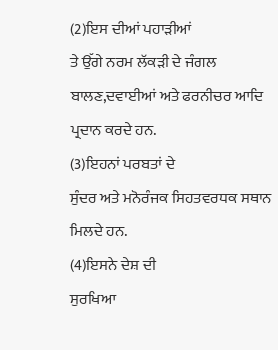(2)ਇਸ ਦੀਆਂ ਪਹਾੜੀਆਂ
ਤੇ ਉੱਗੇ ਨਰਮ ਲੱਕੜੀ ਦੇ ਜੰਗਲ ਬਾਲਣ,ਦਵਾਈਆਂ ਅਤੇ ਫਰਨੀਚਰ ਆਦਿ ਪ੍ਰਦਾਨ ਕਰਦੇ ਹਨ.
(3)ਇਹਨਾਂ ਪਰਬਤਾਂ ਦੇ
ਸੁੰਦਰ ਅਤੇ ਮਨੋਰੰਜਕ ਸਿਹਤਵਰਧਕ ਸਥਾਨ ਮਿਲਦੇ ਹਨ.
(4)ਇਸਨੇ ਦੇਸ਼ ਦੀ
ਸੁਰਖਿਆ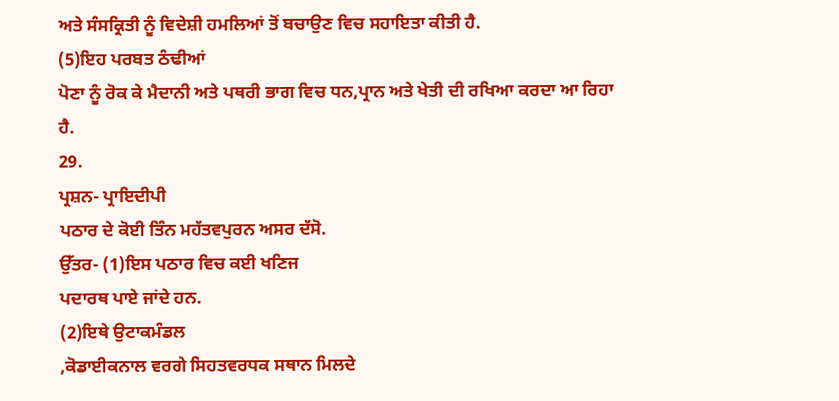ਅਤੇ ਸੰਸਕ੍ਰਿਤੀ ਨੂੰ ਵਿਦੇਸ਼ੀ ਹਮਲਿਆਂ ਤੋਂ ਬਚਾਉਣ ਵਿਚ ਸਹਾਇਤਾ ਕੀਤੀ ਹੈ.
(5)ਇਹ ਪਰਬਤ ਠੰਢੀਆਂ
ਪੋਣਾ ਨੂੰ ਰੋਕ ਕੇ ਮੈਦਾਨੀ ਅਤੇ ਪਥਰੀ ਭਾਗ ਵਿਚ ਧਨ,ਪ੍ਰਾਨ ਅਤੇ ਖੇਤੀ ਦੀ ਰਖਿਆ ਕਰਦਾ ਆ ਰਿਹਾ
ਹੈ.
29.
ਪ੍ਰਸ਼ਨ- ਪ੍ਰਾਇਦੀਪੀ
ਪਠਾਰ ਦੇ ਕੋਈ ਤਿੰਨ ਮਹੱਤਵਪੁਰਨ ਅਸਰ ਦੱਸੋ.
ਉੱਤਰ- (1)ਇਸ ਪਠਾਰ ਵਿਚ ਕਈ ਖਣਿਜ
ਪਦਾਰਥ ਪਾਏ ਜਾਂਦੇ ਹਨ.
(2)ਇਥੇ ਉਟਾਕਮੰਡਲ
,ਕੋਡਾਈਕਨਾਲ ਵਰਗੇ ਸਿਹਤਵਰਧਕ ਸਥਾਨ ਮਿਲਦੇ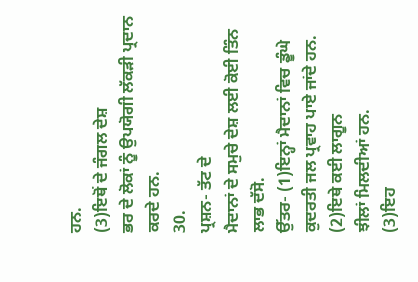ਹਨ.
(3)ਇਥੋਂ ਦੇ ਜੰਗਲ ਦੇਸ਼
ਭਰ ਦੇ ਲੋਕਾਂ ਨੂੰ ਉਪਯੋਗੀ ਲੱਕੜੀ ਪ੍ਰਦਾਨ ਕਰਦੇ ਹਨ.
30.
ਪ੍ਰਸ਼ਨ- ਤੱਟ ਦੇ
ਮੈਦਾਨਾਂ ਦੇ ਸਮੁਚੇ ਦੇਸ਼ ਲਈ ਕੋਈ ਤਿੰਨ ਲਾਭ ਦੱਸੋ.
ਉੱਤਰ- (1)ਇਨ੍ਹਾਂ ਮੈਦਾਨਾਂ ਵਿਚ ਡੂੰਘੇ
ਕੁਦਰਤੀ ਜਲ ਪ੍ਰਵਾਹ ਪਾਏ ਜਾਂਦੇ ਹਨ.
(2)ਇਥੇ ਕਈ ਲਾਗੂਨ
ਝੀਲਾਂ ਮਿਲਦੀਆਂ ਹਨ.
(3)ਇਹ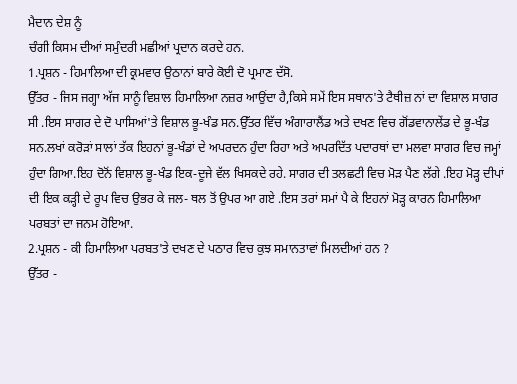ਮੈਦਾਨ ਦੇਸ਼ ਨੂੰ
ਚੰਗੀ ਕਿਸਮ ਦੀਆਂ ਸਮੁੰਦਰੀ ਮਛੀਆਂ ਪ੍ਰਦਾਨ ਕਰਦੇ ਹਨ.
1.ਪ੍ਰਸ਼ਨ - ਹਿਮਾਲਿਆ ਦੀ ਕ੍ਰਮਵਾਰ ਉਠਾਨਾਂ ਬਾਰੇ ਕੋਈ ਦੋ ਪ੍ਰਮਾਣ ਦੱਸੋ.
ਉੱਤਰ - ਜਿਸ ਜਗ੍ਹਾ ਅੱਜ ਸਾਨੂੰ ਵਿਸ਼ਾਲ ਹਿਮਾਲਿਆ ਨਜ਼ਰ ਆਉਂਦਾ ਹੈ,ਕਿਸੇ ਸਮੇਂ ਇਸ ਸਥਾਨ'ਤੇ ਟੈਥੀਜ਼ ਨਾਂ ਦਾ ਵਿਸ਼ਾਲ ਸਾਗਰ ਸੀ .ਇਸ ਸਾਗਰ ਦੇ ਦੋ ਪਾਸਿਆਂ'ਤੇ ਵਿਸ਼ਾਲ ਭੂ-ਖੰਡ ਸਨ.ਉੱਤਰ ਵਿੱਚ ਅੰਗਾਰਾਲੈਂਡ ਅਤੇ ਦਖਣ ਵਿਚ ਗੋਂਡਵਾਨਾਲੇਂਡ ਦੇ ਭੂ-ਖੰਡ ਸਨ.ਲਖਾਂ ਕਰੋੜਾਂ ਸਾਲਾਂ ਤੱਕ ਇਹਨਾਂ ਭੂ-ਖੰਡਾਂ ਦੇ ਅਪਰਦਨ ਹੁੰਦਾ ਰਿਹਾ ਅਤੇ ਅਪਰਦਿੱਤ ਪਦਾਰਥਾਂ ਦਾ ਮਲਵਾ ਸਾਗਰ ਵਿਚ ਜਮ੍ਹਾਂ ਹੁੰਦਾ ਗਿਆ.ਇਹ ਦੋਨੋਂ ਵਿਸ਼ਾਲ ਭੂ-ਖੰਡ ਇਕ-ਦੂਜੇ ਵੱਲ ਖਿਸਕਦੇ ਰਹੇ. ਸਾਗਰ ਦੀ ਤਲਛਟੀ ਵਿਚ ਮੋੜ ਪੈਣ ਲੱਗੇ .ਇਹ ਮੋੜ੍ਹ ਦੀਪਾਂ ਦੀ ਇਕ ਕੜ੍ਹੀ ਦੇ ਰੂਪ ਵਿਚ ਉਭਰ ਕੇ ਜਲ- ਥਲ ਤੋਂ ਉਪਰ ਆ ਗਏ .ਇਸ ਤਰਾਂ ਸਮਾਂ ਪੈ ਕੇ ਇਹਨਾਂ ਮੋੜ੍ਹ ਕਾਰਨ ਹਿਮਾਲਿਆ ਪਰਬਤਾਂ ਦਾ ਜਨਮ ਹੋਇਆ.
2.ਪ੍ਰਸ਼ਨ - ਕੀ ਹਿਮਾਲਿਆ ਪਰਬਤ'ਤੇ ਦਖਣ ਦੇ ਪਠਾਰ ਵਿਚ ਕੁਝ ਸਮਾਨਤਾਵਾਂ ਮਿਲਦੀਆਂ ਹਨ ?
ਉੱਤਰ -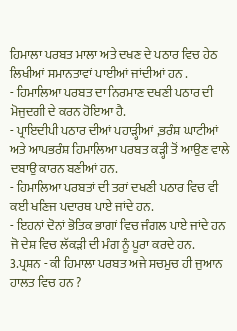ਹਿਮਾਲਾ ਪਰਬਤ ਮਾਲਾ ਅਤੇ ਦਖਣ ਦੇ ਪਠਾਰ ਵਿਚ ਹੇਠ ਲਿਖੀਆਂ ਸਮਾਨਤਾਵਾਂ ਪਾਈਆਂ ਜਾਂਦੀਆਂ ਹਨ .
- ਹਿਮਾਲਿਆ ਪਰਬਤ ਦਾ ਨਿਰਮਾਣ ਦਖਣੀ ਪਠਾਰ ਦੀ ਮੋਜੁਦਗੀ ਦੇ ਕਰਨ ਹੋਇਆ ਹੈ.
- ਪ੍ਰਾਇਦੀਪੀ ਪਠਾਰ ਦੀਆਂ ਪਹਾੜ੍ਹੀਆਂ ,ਭਰੰਸ਼ ਘਾਟੀਆਂ ਅਤੇ ਆਪਭਰੰਸ਼ ਹਿਮਾਲਿਆ ਪਰਬਤ ਕੜ੍ਹੀ ਤੋਂ ਆਉਣ ਵਾਲੇ ਦਬਾਉ ਕਾਰਨ ਬਣੀਆਂ ਹਨ.
- ਹਿਮਾਲਿਆ ਪਰਬਤਾਂ ਦੀ ਤਰਾਂ ਦਖਣੀ ਪਠਾਰ ਵਿਚ ਵੀ ਕਈ ਖਣਿਜ ਪਦਾਰਥ ਪਾਏ ਜਾਂਦੇ ਹਨ.
- ਇਹਨਾਂ ਦੋਨਾਂ ਭੋਤਿਕ ਭਾਗਾਂ ਵਿਚ ਜੰਗਲ ਪਾਏ ਜਾਂਦੇ ਹਨ ਜੋ ਦੇਸ਼ ਵਿਚ ਲੱਕੜੀ ਦੀ ਮੰਗ ਨੂੰ ਪੂਰਾ ਕਰਦੇ ਹਨ.
3.ਪ੍ਰਸ਼ਨ - ਕੀ ਹਿਮਾਲਾ ਪਰਬਤ ਅਜੇ ਸਚਮੁਚ ਹੀ ਜੁਆਨ ਹਾਲਤ ਵਿਚ ਹਨ ?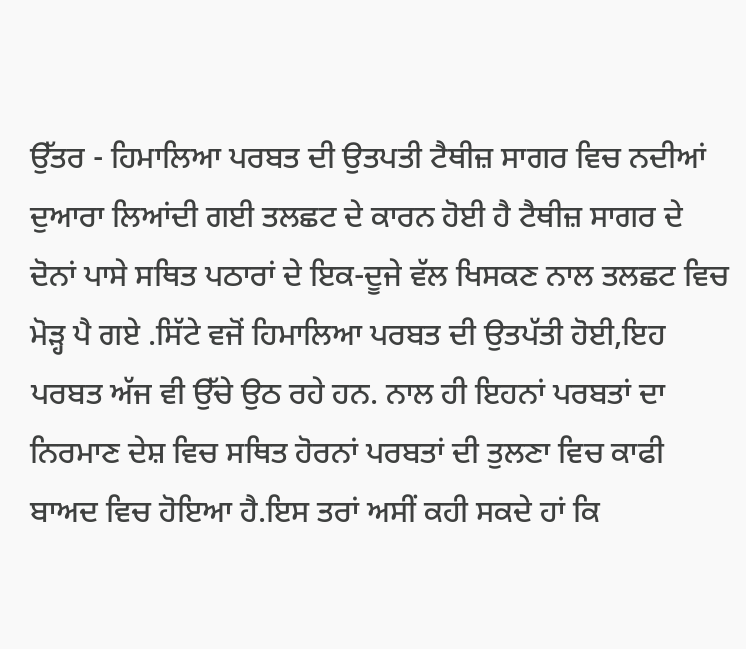ਉੱਤਰ - ਹਿਮਾਲਿਆ ਪਰਬਤ ਦੀ ਉਤਪਤੀ ਟੈਥੀਜ਼ ਸਾਗਰ ਵਿਚ ਨਦੀਆਂ ਦੁਆਰਾ ਲਿਆਂਦੀ ਗਈ ਤਲਛਟ ਦੇ ਕਾਰਨ ਹੋਈ ਹੈ ਟੈਥੀਜ਼ ਸਾਗਰ ਦੇ ਦੋਨਾਂ ਪਾਸੇ ਸਥਿਤ ਪਠਾਰਾਂ ਦੇ ਇਕ-ਦੂਜੇ ਵੱਲ ਖਿਸਕਣ ਨਾਲ ਤਲਛਟ ਵਿਚ ਮੋੜ੍ਹ ਪੈ ਗਏ .ਸਿੱਟੇ ਵਜੋਂ ਹਿਮਾਲਿਆ ਪਰਬਤ ਦੀ ਉਤਪੱਤੀ ਹੋਈ,ਇਹ ਪਰਬਤ ਅੱਜ ਵੀ ਉੱਚੇ ਉਠ ਰਹੇ ਹਨ. ਨਾਲ ਹੀ ਇਹਨਾਂ ਪਰਬਤਾਂ ਦਾ ਨਿਰਮਾਣ ਦੇਸ਼ ਵਿਚ ਸਥਿਤ ਹੋਰਨਾਂ ਪਰਬਤਾਂ ਦੀ ਤੁਲਣਾ ਵਿਚ ਕਾਫੀ ਬਾਅਦ ਵਿਚ ਹੋਇਆ ਹੈ.ਇਸ ਤਰਾਂ ਅਸੀਂ ਕਹੀ ਸਕਦੇ ਹਾਂ ਕਿ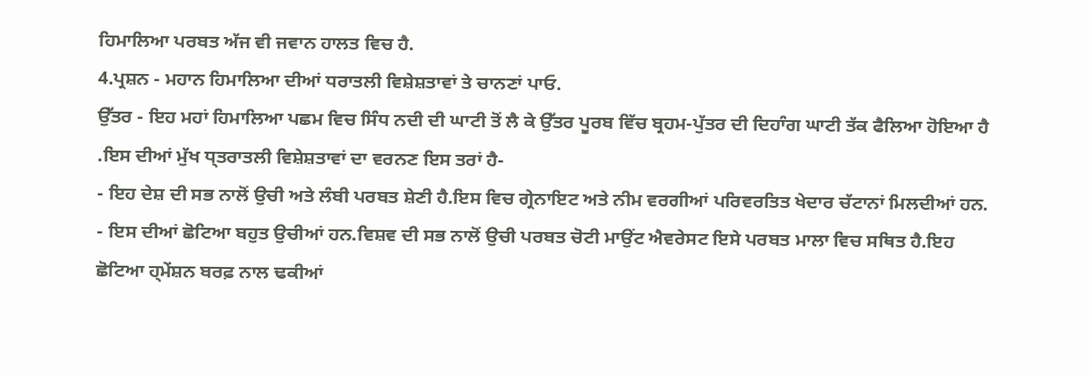ਹਿਮਾਲਿਆ ਪਰਬਤ ਅੱਜ ਵੀ ਜਵਾਨ ਹਾਲਤ ਵਿਚ ਹੈ.
4.ਪ੍ਰਸ਼ਨ - ਮਹਾਨ ਹਿਮਾਲਿਆ ਦੀਆਂ ਧਰਾਤਲੀ ਵਿਸ਼ੇਸ਼ਤਾਵਾਂ ਤੇ ਚਾਨਣਾਂ ਪਾਓ.
ਉੱਤਰ - ਇਹ ਮਹਾਂ ਹਿਮਾਲਿਆ ਪਛਮ ਵਿਚ ਸਿੰਧ ਨਦੀ ਦੀ ਘਾਟੀ ਤੋਂ ਲੈ ਕੇ ਉੱਤਰ ਪੂਰਬ ਵਿੱਚ ਬ੍ਰਹਮ-ਪੁੱਤਰ ਦੀ ਦਿਹਾੰਗ ਘਾਟੀ ਤੱਕ ਫੈਲਿਆ ਹੋਇਆ ਹੈ .ਇਸ ਦੀਆਂ ਮੁੱਖ ਧ੍ਤਰਾਤਲੀ ਵਿਸ਼ੇਸ਼ਤਾਵਾਂ ਦਾ ਵਰਨਣ ਇਸ ਤਰਾਂ ਹੈ-
- ਇਹ ਦੇਸ਼ ਦੀ ਸਭ ਨਾਲੋਂ ਉਚੀ ਅਤੇ ਲੰਬੀ ਪਰਬਤ ਸ਼ੇਣੀ ਹੈ.ਇਸ ਵਿਚ ਗ੍ਰੇਨਾਇਟ ਅਤੇ ਨੀਮ ਵਰਗੀਆਂ ਪਰਿਵਰਤਿਤ ਖੇਦਾਰ ਚੱਟਾਨਾਂ ਮਿਲਦੀਆਂ ਹਨ.
- ਇਸ ਦੀਆਂ ਛੋਟਿਆ ਬਹੁਤ ਉਚੀਆਂ ਹਨ.ਵਿਸ਼ਵ ਦੀ ਸਭ ਨਾਲੋਂ ਉਚੀ ਪਰਬਤ ਚੋਟੀ ਮਾਉਂਟ ਐਵਰੇਸਟ ਇਸੇ ਪਰਬਤ ਮਾਲਾ ਵਿਚ ਸਥਿਤ ਹੈ.ਇਹ ਛੋਟਿਆ ਹ੍ਮੇਂਸ਼ਨ ਬਰਫ਼ ਨਾਲ ਢਕੀਆਂ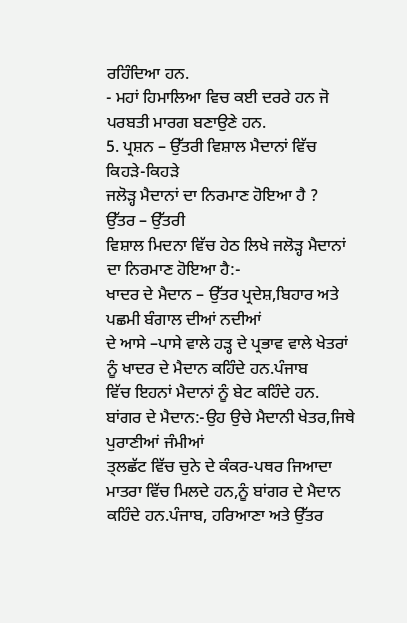ਰਹਿੰਦਿਆ ਹਨ.
- ਮਹਾਂ ਹਿਮਾਲਿਆ ਵਿਚ ਕਈ ਦਰਰੇ ਹਨ ਜੋ ਪਰਬਤੀ ਮਾਰਗ ਬਣਾਉਣੇ ਹਨ.
5. ਪ੍ਰਸ਼ਨ – ਉੱਤਰੀ ਵਿਸ਼ਾਲ ਮੈਦਾਨਾਂ ਵਿੱਚ ਕਿਹੜੇ-ਕਿਹੜੇ
ਜਲੋੜ੍ਹ ਮੈਦਾਨਾਂ ਦਾ ਨਿਰਮਾਣ ਹੋਇਆ ਹੈ ?
ਉੱਤਰ – ਉੱਤਰੀ
ਵਿਸ਼ਾਲ ਮਿਦਨਾ ਵਿੱਚ ਹੇਠ ਲਿਖੇ ਜਲੋੜ੍ਹ ਮੈਦਾਨਾਂ ਦਾ ਨਿਰਮਾਣ ਹੋਇਆ ਹੈ:-
ਖਾਦਰ ਦੇ ਮੈਦਾਨ – ਉੱਤਰ ਪ੍ਰਦੇਸ਼,ਬਿਹਾਰ ਅਤੇ ਪਛਮੀ ਬੰਗਾਲ ਦੀਆਂ ਨਦੀਆਂ
ਦੇ ਆਸੇ –ਪਾਸੇ ਵਾਲੇ ਹੜ੍ਹ ਦੇ ਪ੍ਰਭਾਵ ਵਾਲੇ ਖੇਤਰਾਂ ਨੂੰ ਖਾਦਰ ਦੇ ਮੈਦਾਨ ਕਹਿੰਦੇ ਹਨ.ਪੰਜਾਬ
ਵਿੱਚ ਇਹਨਾਂ ਮੈਦਾਨਾਂ ਨੂੰ ਬੇਟ ਕਹਿੰਦੇ ਹਨ.
ਬਾਂਗਰ ਦੇ ਮੈਦਾਨ:-ਉਹ ਉਚੇ ਮੈਦਾਨੀ ਖੇਤਰ,ਜਿਥੇ ਪੁਰਾਣੀਆਂ ਜੰਮੀਆਂ
ਤ੍ਲਛੱਟ ਵਿੱਚ ਚੁਨੇ ਦੇ ਕੰਕਰ-ਪਥਰ ਜਿਆਦਾ ਮਾਤਰਾ ਵਿੱਚ ਮਿਲਦੇ ਹਨ,ਨੂੰ ਬਾਂਗਰ ਦੇ ਮੈਦਾਨ
ਕਹਿੰਦੇ ਹਨ.ਪੰਜਾਬ, ਹਰਿਆਣਾ ਅਤੇ ਉੱਤਰ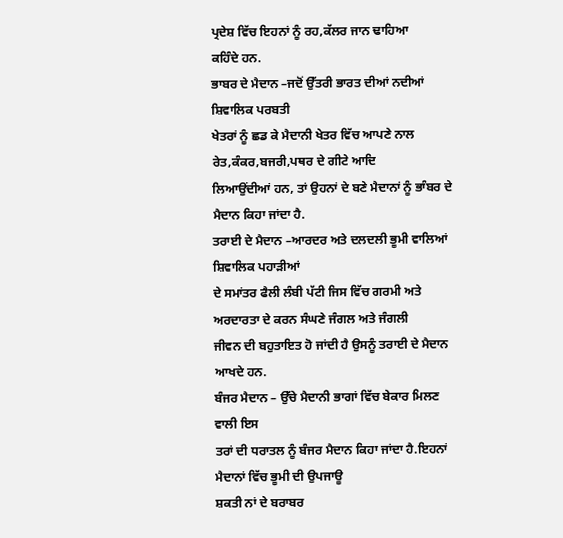ਪ੍ਰਦੇਸ਼ ਵਿੱਚ ਇਹਨਾਂ ਨੂੰ ਰਹ,ਕੱਲਰ ਜਾਨ ਢਾਹਿਆ
ਕਹਿੰਦੇ ਹਨ.
ਭਾਬਰ ਦੇ ਮੈਦਾਨ –ਜਦੋਂ ਉੱਤਰੀ ਭਾਰਤ ਦੀਆਂ ਨਦੀਆਂ ਸ਼ਿਵਾਲਿਕ ਪਰਬਤੀ
ਖੇਤਰਾਂ ਨੂੰ ਛਡ ਕੇ ਮੈਦਾਨੀ ਖੇਤਰ ਵਿੱਚ ਆਪਣੇ ਨਾਲ ਰੇਤ,ਕੰਕਰ,ਬਜਰੀ,ਪਥਰ ਦੇ ਗੀਟੇ ਆਦਿ
ਲਿਆਉਂਦੀਆਂ ਹਨ, ਤਾਂ ਉਹਨਾਂ ਦੇ ਬਣੇ ਮੈਦਾਨਾਂ ਨੂੰ ਭਾੰਬਰ ਦੇ ਮੈਦਾਨ ਕਿਹਾ ਜਾਂਦਾ ਹੈ.
ਤਰਾਈ ਦੇ ਮੈਦਾਨ –ਆਰਦਰ ਅਤੇ ਦਲਦਲੀ ਭੂਮੀ ਵਾਲਿਆਂ ਸ਼ਿਵਾਲਿਕ ਪਹਾੜੀਆਂ
ਦੇ ਸਮਾਂਤਰ ਫੈਲੀ ਲੰਬੀ ਪੱਟੀ ਜਿਸ ਵਿੱਚ ਗਰਮੀ ਅਤੇ ਅਰਦਾਰਤਾ ਦੇ ਕਰਨ ਸੰਘਣੇ ਜੰਗਲ ਅਤੇ ਜੰਗਲੀ
ਜੀਵਨ ਦੀ ਬਹੁਤਾਇਤ ਹੋ ਜਾਂਦੀ ਹੈ ਉਸਨੂੰ ਤਰਾਈ ਦੇ ਮੈਦਾਨ ਆਖਦੇ ਹਨ.
ਬੰਜਰ ਮੈਦਾਨ – ਉੱਚੇ ਮੈਦਾਨੀ ਭਾਗਾਂ ਵਿੱਚ ਬੇਕਾਰ ਮਿਲਣ ਵਾਲੀ ਇਸ
ਤਰਾਂ ਦੀ ਧਰਾਤਲ ਨੂੰ ਬੰਜਰ ਮੈਦਾਨ ਕਿਹਾ ਜਾਂਦਾ ਹੈ.ਇਹਨਾਂ ਮੈਦਾਨਾਂ ਵਿੱਚ ਭੂਮੀ ਦੀ ਉਪਜਾਊ
ਸ਼ਕਤੀ ਨਾਂ ਦੇ ਬਰਾਬਰ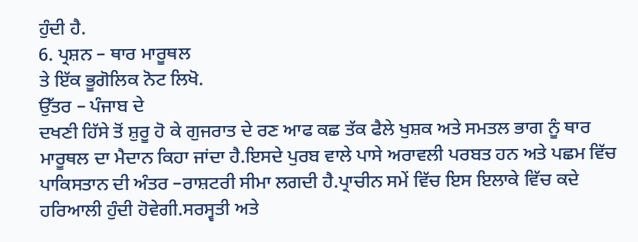ਹੁੰਦੀ ਹੈ.
6. ਪ੍ਰਸ਼ਨ – ਥਾਰ ਮਾਰੂਥਲ
ਤੇ ਇੱਕ ਭੂਗੋਲਿਕ ਨੋਟ ਲਿਖੋ.
ਉੱਤਰ – ਪੰਜਾਬ ਦੇ
ਦਖਣੀ ਹਿੱਸੇ ਤੋਂ ਸ਼ੁਰੂ ਹੋ ਕੇ ਗੁਜਰਾਤ ਦੇ ਰਣ ਆਫ ਕਛ ਤੱਕ ਫੈਲੇ ਖੁਸ਼ਕ ਅਤੇ ਸਮਤਲ ਭਾਗ ਨੂੰ ਥਾਰ
ਮਾਰੂਥਲ ਦਾ ਮੈਦਾਨ ਕਿਹਾ ਜਾਂਦਾ ਹੈ.ਇਸਦੇ ਪੁਰਬ ਵਾਲੇ ਪਾਸੇ ਅਰਾਵਲੀ ਪਰਬਤ ਹਨ ਅਤੇ ਪਛਮ ਵਿੱਚ
ਪਾਕਿਸਤਾਨ ਦੀ ਅੰਤਰ –ਰਾਸ਼ਟਰੀ ਸੀਮਾ ਲਗਦੀ ਹੈ.ਪ੍ਰਾਚੀਨ ਸਮੇਂ ਵਿੱਚ ਇਸ ਇਲਾਕੇ ਵਿੱਚ ਕਦੇ
ਹਰਿਆਲੀ ਹੁੰਦੀ ਹੋਵੇਗੀ.ਸਰਸ੍ਵਤੀ ਅਤੇ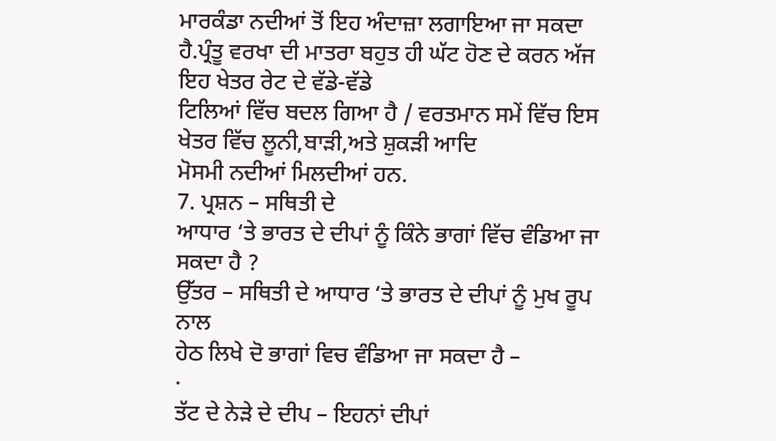ਮਾਰਕੰਡਾ ਨਦੀਆਂ ਤੋਂ ਇਹ ਅੰਦਾਜ਼ਾ ਲਗਾਇਆ ਜਾ ਸਕਦਾ
ਹੈ.ਪ੍ਰੰਤੂ ਵਰਖਾ ਦੀ ਮਾਤਰਾ ਬਹੁਤ ਹੀ ਘੱਟ ਹੋਣ ਦੇ ਕਰਨ ਅੱਜ ਇਹ ਖੇਤਰ ਰੇਟ ਦੇ ਵੱਡੇ-ਵੱਡੇ
ਟਿਲਿਆਂ ਵਿੱਚ ਬਦਲ ਗਿਆ ਹੈ / ਵਰਤਮਾਨ ਸਮੇਂ ਵਿੱਚ ਇਸ ਖੇਤਰ ਵਿੱਚ ਲੂਨੀ,ਬਾੜੀ,ਅਤੇ ਸ਼ੁਕੜੀ ਆਦਿ
ਮੋਸਮੀ ਨਦੀਆਂ ਮਿਲਦੀਆਂ ਹਨ.
7. ਪ੍ਰਸ਼ਨ – ਸਥਿਤੀ ਦੇ
ਆਧਾਰ ‘ਤੇ ਭਾਰਤ ਦੇ ਦੀਪਾਂ ਨੂੰ ਕਿੰਨੇ ਭਾਗਾਂ ਵਿੱਚ ਵੰਡਿਆ ਜਾ ਸਕਦਾ ਹੈ ?
ਉੱਤਰ – ਸਥਿਤੀ ਦੇ ਆਧਾਰ ‘ਤੇ ਭਾਰਤ ਦੇ ਦੀਪਾਂ ਨੂੰ ਮੁਖ ਰੂਪ ਨਾਲ
ਹੇਠ ਲਿਖੇ ਦੋ ਭਾਗਾਂ ਵਿਚ ਵੰਡਿਆ ਜਾ ਸਕਦਾ ਹੈ –
·
ਤੱਟ ਦੇ ਨੇੜੇ ਦੇ ਦੀਪ – ਇਹਨਾਂ ਦੀਪਾਂ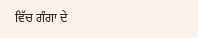ਵਿੱਚ ਗੰਗਾ ਦੇ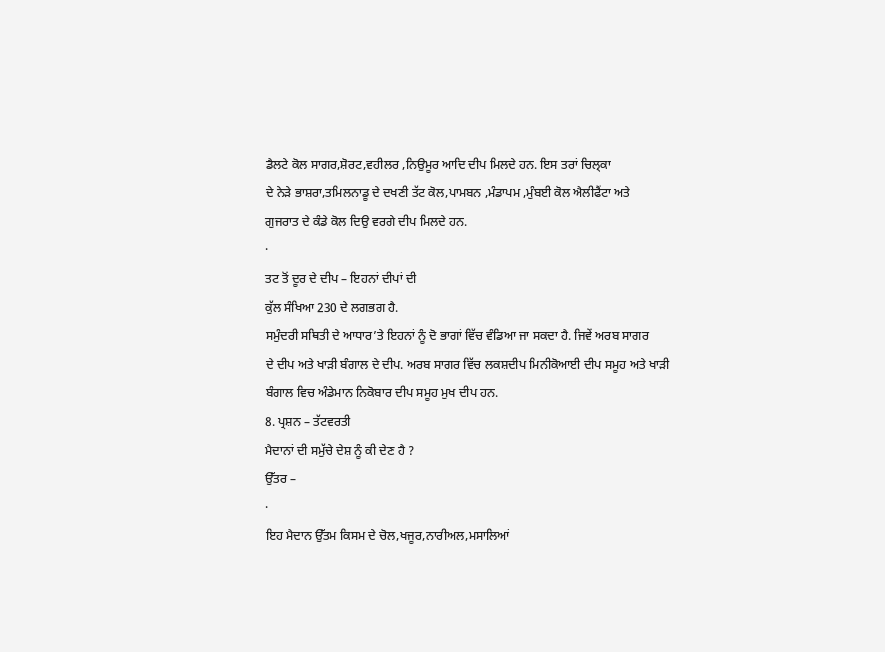ਡੈਲਟੇ ਕੋਲ ਸਾਗਰ,ਸ਼ੋਰਟ,ਵਹੀਲਰ ,ਨਿਉਮੂਰ ਆਦਿ ਦੀਪ ਮਿਲਦੇ ਹਨ. ਇਸ ਤਰਾਂ ਚਿਲ੍ਕਾ
ਦੇ ਨੇੜੇ ਭਾਸ਼ਰਾ,ਤਮਿਲਨਾਡੂ ਦੇ ਦਖਣੀ ਤੱਟ ਕੋਲ,ਪਾਮਬਨ ,ਮੰਡਾਪਮ ,ਮੁੰਬਈ ਕੋਲ ਐਲੀਫੈਂਟਾ ਅਤੇ
ਗੁਜਰਾਤ ਦੇ ਕੰਡੇ ਕੋਲ ਦਿਉ ਵਰਗੇ ਦੀਪ ਮਿਲਦੇ ਹਨ.
·
ਤਟ ਤੋਂ ਦੂਰ ਦੇ ਦੀਪ – ਇਹਨਾਂ ਦੀਪਾਂ ਦੀ
ਕੁੱਲ ਸੰਖਿਆ 230 ਦੇ ਲਗਭਗ ਹੈ.
ਸਮੁੰਦਰੀ ਸਥਿਤੀ ਦੇ ਆਧਾਰ’ਤੇ ਇਹਨਾਂ ਨੂੰ ਦੋ ਭਾਗਾਂ ਵਿੱਚ ਵੰਡਿਆ ਜਾ ਸਕਦਾ ਹੈ. ਜਿਵੇਂ ਅਰਬ ਸਾਗਰ
ਦੇ ਦੀਪ ਅਤੇ ਖਾੜੀ ਬੰਗਾਲ ਦੇ ਦੀਪ. ਅਰਬ ਸਾਗਰ ਵਿੱਚ ਲਕਸ਼ਦੀਪ ਮਿਨੀਕੋਆਈ ਦੀਪ ਸਮੂਹ ਅਤੇ ਖਾੜੀ
ਬੰਗਾਲ ਵਿਚ ਅੰਡੇਮਾਨ ਨਿਕੋਬਾਰ ਦੀਪ ਸਮੂਹ ਮੁਖ ਦੀਪ ਹਨ.
8. ਪ੍ਰਸ਼ਨ – ਤੱਟਵਰਤੀ
ਮੈਦਾਨਾਂ ਦੀ ਸਮੁੱਚੇ ਦੇਸ਼ ਨੂੰ ਕੀ ਦੇਣ ਹੈ ?
ਉੱਤਰ –
·
ਇਹ ਮੈਦਾਨ ਉੱਤਮ ਕਿਸਮ ਦੇ ਚੋਲ,ਖਜੂਰ,ਨਾਰੀਅਲ,ਮਸਾਲਿਆਂ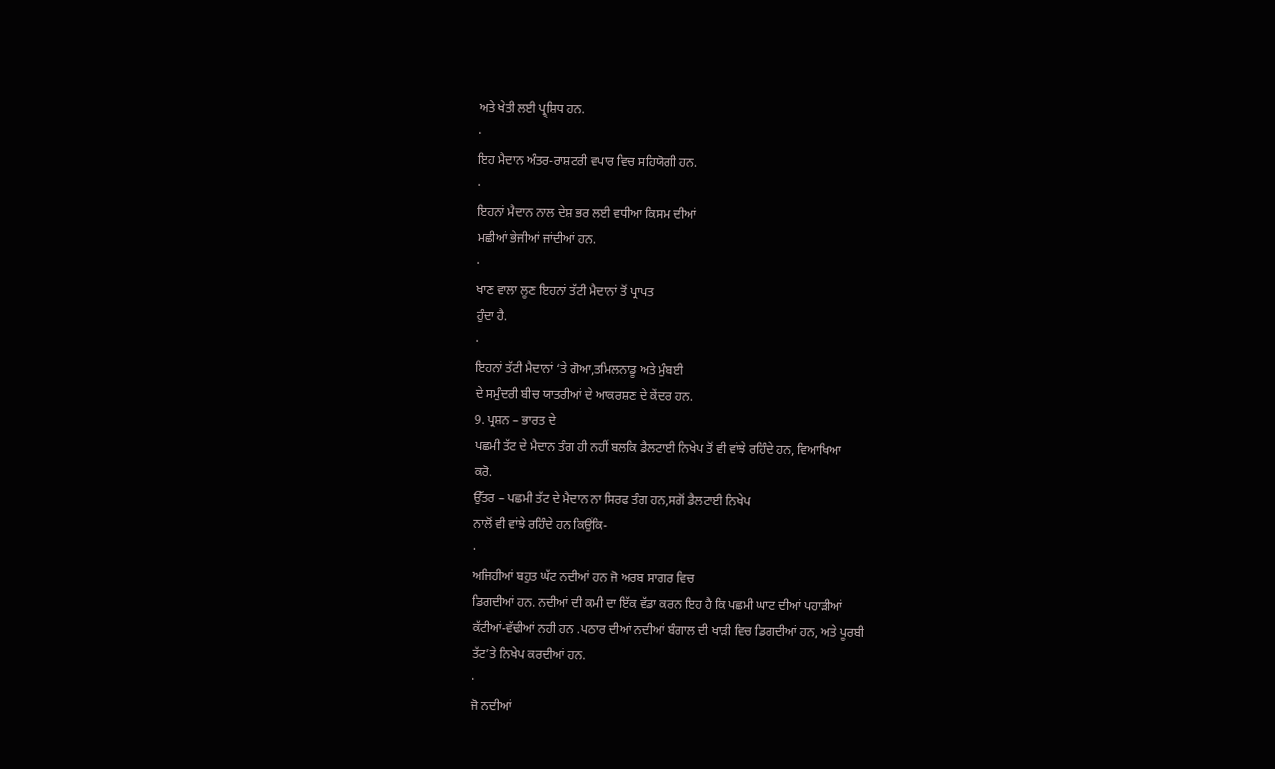ਅਤੇ ਖੇਤੀ ਲਈ ਪ੍ਰ੍ਸ਼ਿਧ ਹਨ.
·
ਇਹ ਮੈਦਾਨ ਅੰਤਰ-ਰਾਸ਼ਟਰੀ ਵਪਾਰ ਵਿਚ ਸਹਿਯੋਗੀ ਹਨ.
·
ਇਹਨਾਂ ਮੈਦਾਨ ਨਾਲ ਦੇਸ਼ ਭਰ ਲਈ ਵਧੀਆ ਕਿਸਮ ਦੀਆਂ
ਮਛੀਆਂ ਭੇਜੀਆਂ ਜਾਂਦੀਆਂ ਹਨ.
·
ਖਾਣ ਵਾਲਾ ਲੂਣ ਇਹਨਾਂ ਤੱਟੀ ਮੈਦਾਨਾਂ ਤੋਂ ਪ੍ਰਾਪਤ
ਹੁੰਦਾ ਹੈ.
·
ਇਹਨਾਂ ਤੱਟੀ ਮੈਦਾਨਾਂ ‘ਤੇ ਗੋਆ,ਤਮਿਲਨਾਡੂ ਅਤੇ ਮੁੰਬਈ
ਦੇ ਸਮੁੰਦਰੀ ਬੀਚ ਯਾਤਰੀਆਂ ਦੇ ਆਕਰਸ਼ਣ ਦੇ ਕੇਂਦਰ ਹਨ.
9. ਪ੍ਰਸ਼ਨ – ਭਾਰਤ ਦੇ
ਪਛਮੀ ਤੱਟ ਦੇ ਮੈਦਾਨ ਤੰਗ ਹੀ ਨਹੀਂ ਬਲਕਿ ਡੈਲਟਾਈ ਨਿਖੇਪ ਤੋਂ ਵੀ ਵਾਂਝੇ ਰਹਿੰਦੇ ਹਨ, ਵਿਆਖਿਆ
ਕਰੋ.
ਉੱਤਰ – ਪਛਮੀ ਤੱਟ ਦੇ ਮੈਦਾਨ ਨਾ ਸਿਰਫ ਤੰਗ ਹਨ,ਸਗੋਂ ਡੈਲਟਾਈ ਨਿਖੇਪ
ਨਾਲੋਂ ਵੀ ਵਾਂਝੇ ਰਹਿੰਦੇ ਹਨ ਕਿਉਂਕਿ-
·
ਅਜਿਹੀਆਂ ਬਹੁਤ ਘੱਟ ਨਦੀਆਂ ਹਨ ਜੋ ਅਰਬ ਸਾਗਰ ਵਿਚ
ਡਿਗਦੀਆਂ ਹਨ. ਨਦੀਆਂ ਦੀ ਕਮੀ ਦਾ ਇੱਕ ਵੱਡਾ ਕਰਨ ਇਹ ਹੈ ਕਿ ਪਛਮੀ ਘਾਟ ਦੀਆਂ ਪਹਾੜੀਆਂ
ਕੱਟੀਆਂ-ਵੱਢੀਆਂ ਨਹੀ ਹਨ .ਪਠਾਰ ਦੀਆਂ ਨਦੀਆਂ ਬੰਗਾਲ ਦੀ ਖਾੜੀ ਵਿਚ ਡਿਗਦੀਆਂ ਹਨ, ਅਤੇ ਪੂਰਬੀ
ਤੱਟ’ਤੇ ਨਿਖੇਪ ਕਰਦੀਆਂ ਹਨ.
·
ਜੋ ਨਦੀਆਂ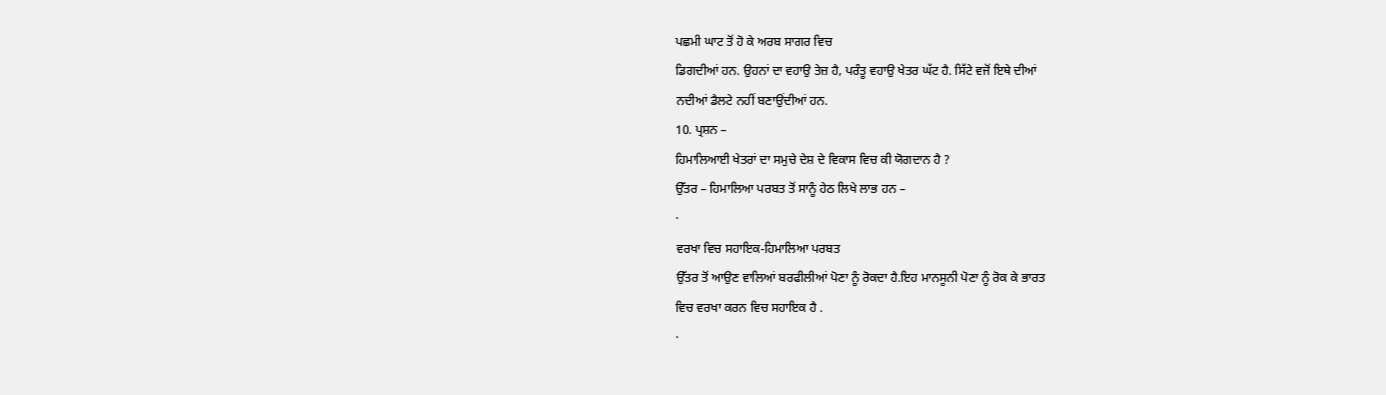ਪਛਮੀ ਘਾਟ ਤੋਂ ਹੋ ਕੇ ਅਰਬ ਸਾਗਰ ਵਿਚ
ਡਿਗਦੀਆਂ ਹਨ. ਉਹਨਾਂ ਦਾ ਵਹਾਉ ਤੇਜ਼ ਹੈ, ਪਰੰਤੂ ਵਹਾਉ ਖੇਤਰ ਘੱਟ ਹੈ. ਸਿੱਟੇ ਵਜੋਂ ਇਥੇ ਦੀਆਂ
ਨਦੀਆਂ ਡੈਲਟੇ ਨਹੀਂ ਬਣਾਉਂਦੀਆਂ ਹਨ.
10. ਪ੍ਰਸ਼ਨ –
ਹਿਮਾਲਿਆਈ ਖੇਤਰਾਂ ਦਾ ਸਮੁਚੇ ਦੇਸ਼ ਦੇ ਵਿਕਾਸ ਵਿਚ ਕੀ ਯੋਗਦਾਨ ਹੈ ?
ਉੱਤਰ – ਹਿਮਾਲਿਆ ਪਰਬਤ ਤੋਂ ਸਾਨੂੰ ਹੇਠ ਲਿਖੇ ਲਾਭ ਹਨ –
·
ਵਰਖਾ ਵਿਚ ਸਹਾਇਕ-ਹਿਮਾਲਿਆ ਪਰਬਤ
ਉੱਤਰ ਤੋਂ ਆਉਣ ਵਾਲਿਆਂ ਬਰਫੀਲੀਆਂ ਪੋਣਾ ਨੂੰ ਰੋਕਦਾ ਹੈ.ਇਹ ਮਾਨਸੂਨੀ ਪੋਣਾ ਨੂੰ ਰੋਕ ਕੇ ਭਾਰਤ
ਵਿਚ ਵਰਖਾ ਕਰਨ ਵਿਚ ਸਹਾਇਕ ਹੈ .
·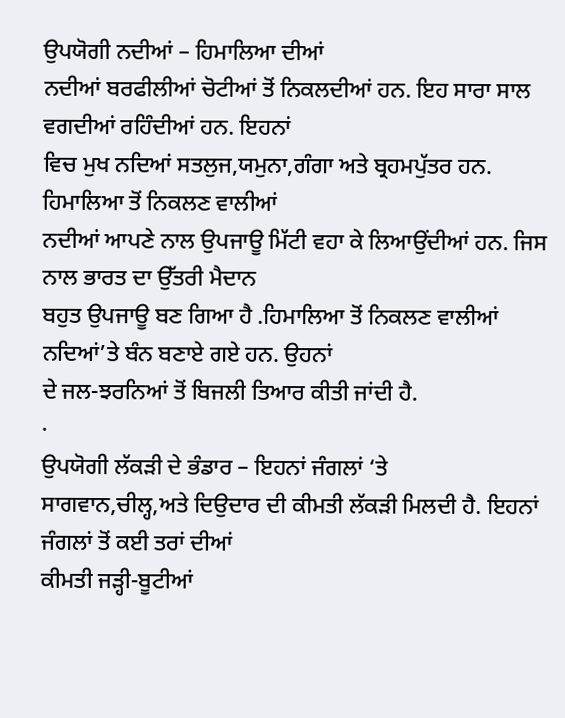ਉਪਯੋਗੀ ਨਦੀਆਂ – ਹਿਮਾਲਿਆ ਦੀਆਂ
ਨਦੀਆਂ ਬਰਫੀਲੀਆਂ ਚੋਟੀਆਂ ਤੋਂ ਨਿਕਲਦੀਆਂ ਹਨ. ਇਹ ਸਾਰਾ ਸਾਲ ਵਗਦੀਆਂ ਰਹਿੰਦੀਆਂ ਹਨ. ਇਹਨਾਂ
ਵਿਚ ਮੁਖ ਨਦਿਆਂ ਸਤਲੁਜ,ਯਮੁਨਾ,ਗੰਗਾ ਅਤੇ ਬ੍ਰਹਮਪੁੱਤਰ ਹਨ. ਹਿਮਾਲਿਆ ਤੋਂ ਨਿਕਲਣ ਵਾਲੀਆਂ
ਨਦੀਆਂ ਆਪਣੇ ਨਾਲ ਉਪਜਾਊ ਮਿੱਟੀ ਵਹਾ ਕੇ ਲਿਆਉਂਦੀਆਂ ਹਨ. ਜਿਸ ਨਾਲ ਭਾਰਤ ਦਾ ਉੱਤਰੀ ਮੈਦਾਨ
ਬਹੁਤ ਉਪਜਾਊ ਬਣ ਗਿਆ ਹੈ .ਹਿਮਾਲਿਆ ਤੋਂ ਨਿਕਲਣ ਵਾਲੀਆਂ ਨਦਿਆਂ’ਤੇ ਬੰਨ ਬਣਾਏ ਗਏ ਹਨ. ਉਹਨਾਂ
ਦੇ ਜਲ-ਝਰਨਿਆਂ ਤੋਂ ਬਿਜਲੀ ਤਿਆਰ ਕੀਤੀ ਜਾਂਦੀ ਹੈ.
·
ਉਪਯੋਗੀ ਲੱਕੜੀ ਦੇ ਭੰਡਾਰ – ਇਹਨਾਂ ਜੰਗਲਾਂ ‘ਤੇ
ਸਾਗਵਾਨ,ਚੀਲ੍ਹ,ਅਤੇ ਦਿਉਦਾਰ ਦੀ ਕੀਮਤੀ ਲੱਕੜੀ ਮਿਲਦੀ ਹੈ. ਇਹਨਾਂ ਜੰਗਲਾਂ ਤੋਂ ਕਈ ਤਰਾਂ ਦੀਆਂ
ਕੀਮਤੀ ਜੜ੍ਹੀ-ਬੂਟੀਆਂ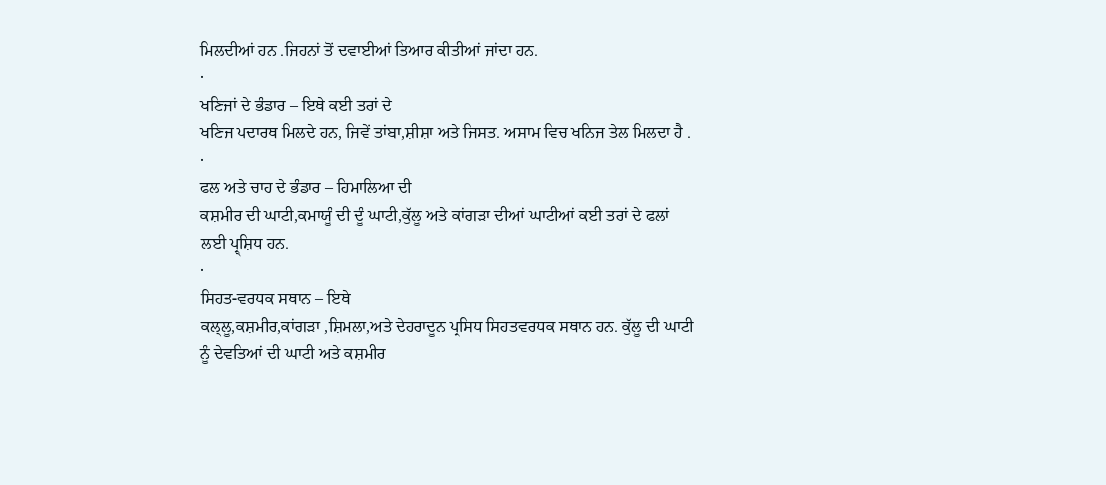ਮਿਲਦੀਆਂ ਹਨ .ਜਿਹਨਾਂ ਤੋਂ ਦਵਾਈਆਂ ਤਿਆਰ ਕੀਤੀਆਂ ਜਾਂਦਾ ਹਨ.
·
ਖਣਿਜਾਂ ਦੇ ਭੰਡਾਰ – ਇਥੇ ਕਈ ਤਰਾਂ ਦੇ
ਖਣਿਜ ਪਦਾਰਥ ਮਿਲਦੇ ਹਨ, ਜਿਵੇਂ ਤਾਂਬਾ,ਸ਼ੀਸ਼ਾ ਅਤੇ ਜਿਸਤ. ਅਸਾਮ ਵਿਚ ਖਨਿਜ ਤੇਲ ਮਿਲਦਾ ਹੈ .
·
ਫਲ ਅਤੇ ਚਾਹ ਦੇ ਭੰਡਾਰ – ਹਿਮਾਲਿਆ ਦੀ
ਕਸ਼ਮੀਰ ਦੀ ਘਾਟੀ,ਕਮਾਯੂੰ ਦੀ ਦੂੰ ਘਾਟੀ,ਕੁੱਲੂ ਅਤੇ ਕਾਂਗੜਾ ਦੀਆਂ ਘਾਟੀਆਂ ਕਈ ਤਰਾਂ ਦੇ ਫਲਾਂ
ਲਈ ਪ੍ਰ੍ਸ਼ਿਧ ਹਨ.
·
ਸਿਹਤ-ਵਰਧਕ ਸਥਾਨ – ਇਥੇ
ਕਲ੍ਲੂ,ਕਸ਼ਮੀਰ,ਕਾਂਗੜਾ ,ਸ਼ਿਮਲਾ,ਅਤੇ ਦੇਹਰਾਦੂਨ ਪ੍ਰਸਿਧ ਸਿਹਤਵਰਧਕ ਸਥਾਨ ਹਨ. ਕੁੱਲੂ ਦੀ ਘਾਟੀ
ਨੂੰ ਦੇਵਤਿਆਂ ਦੀ ਘਾਟੀ ਅਤੇ ਕਸ਼ਮੀਰ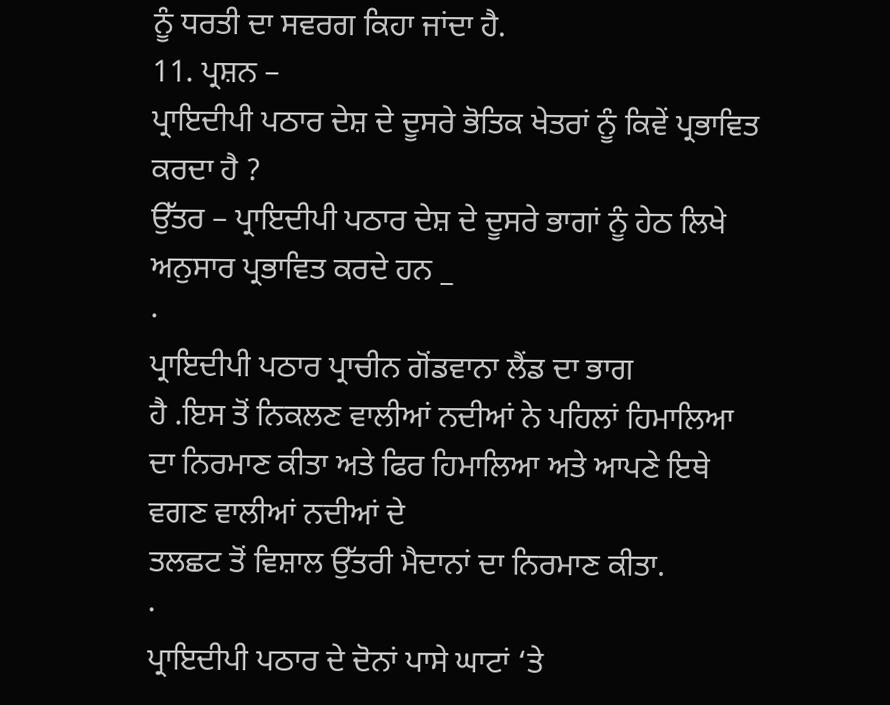ਨੂੰ ਧਰਤੀ ਦਾ ਸਵਰਗ ਕਿਹਾ ਜਾਂਦਾ ਹੈ.
11. ਪ੍ਰਸ਼ਨ –
ਪ੍ਰਾਇਦੀਪੀ ਪਠਾਰ ਦੇਸ਼ ਦੇ ਦੂਸਰੇ ਭੋਤਿਕ ਖੇਤਰਾਂ ਨੂੰ ਕਿਵੇਂ ਪ੍ਰਭਾਵਿਤ ਕਰਦਾ ਹੈ ?
ਉੱਤਰ – ਪ੍ਰਾਇਦੀਪੀ ਪਠਾਰ ਦੇਸ਼ ਦੇ ਦੂਸਰੇ ਭਾਗਾਂ ਨੂੰ ਹੇਠ ਲਿਖੇ
ਅਨੁਸਾਰ ਪ੍ਰਭਾਵਿਤ ਕਰਦੇ ਹਨ _
·
ਪ੍ਰਾਇਦੀਪੀ ਪਠਾਰ ਪ੍ਰਾਚੀਨ ਗੋਂਡਵਾਨਾ ਲੈਂਡ ਦਾ ਭਾਗ
ਹੈ .ਇਸ ਤੋਂ ਨਿਕਲਣ ਵਾਲੀਆਂ ਨਦੀਆਂ ਨੇ ਪਹਿਲਾਂ ਹਿਮਾਲਿਆ ਦਾ ਨਿਰਮਾਣ ਕੀਤਾ ਅਤੇ ਫਿਰ ਹਿਮਾਲਿਆ ਅਤੇ ਆਪਣੇ ਇਥੇ ਵਗਣ ਵਾਲੀਆਂ ਨਦੀਆਂ ਦੇ
ਤਲਛਟ ਤੋਂ ਵਿਸ਼ਾਲ ਉੱਤਰੀ ਮੈਦਾਨਾਂ ਦਾ ਨਿਰਮਾਣ ਕੀਤਾ.
·
ਪ੍ਰਾਇਦੀਪੀ ਪਠਾਰ ਦੇ ਦੋਨਾਂ ਪਾਸੇ ਘਾਟਾਂ ‘ਤੇ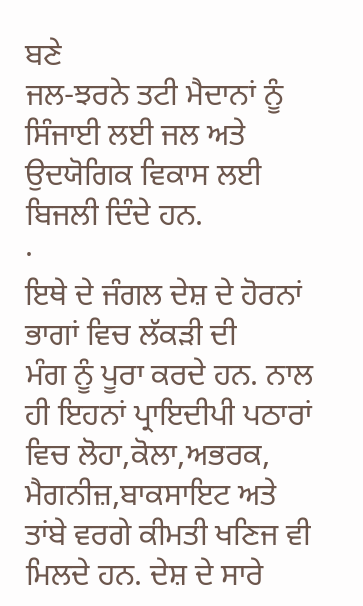ਬਣੇ
ਜਲ-ਝਰਨੇ ਤਟੀ ਮੈਦਾਨਾਂ ਨੂੰ ਸਿੰਜਾਈ ਲਈ ਜਲ ਅਤੇ ਉਦਯੋਗਿਕ ਵਿਕਾਸ ਲਈ ਬਿਜਲੀ ਦਿੰਦੇ ਹਨ.
·
ਇਥੇ ਦੇ ਜੰਗਲ ਦੇਸ਼ ਦੇ ਹੋਰਨਾਂ ਭਾਗਾਂ ਵਿਚ ਲੱਕੜੀ ਦੀ
ਮੰਗ ਨੂੰ ਪੂਰਾ ਕਰਦੇ ਹਨ. ਨਾਲ ਹੀ ਇਹਨਾਂ ਪ੍ਰਾਇਦੀਪੀ ਪਠਾਰਾਂ ਵਿਚ ਲੋਹਾ,ਕੋਲਾ,ਅਭਰਕ,
ਮੈਗਨੀਜ਼,ਬਾਕਸਾਇਟ ਅਤੇ ਤਾਂਬੇ ਵਰਗੇ ਕੀਮਤੀ ਖਣਿਜ ਵੀ ਮਿਲਦੇ ਹਨ. ਦੇਸ਼ ਦੇ ਸਾਰੇ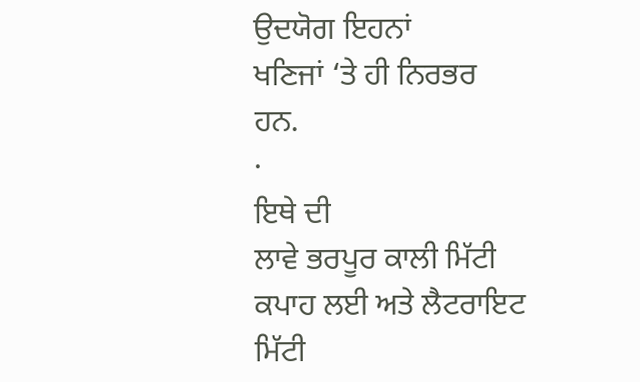ਉਦਯੋਗ ਇਹਨਾਂ
ਖਣਿਜਾਂ ‘ਤੇ ਹੀ ਨਿਰਭਰ ਹਨ.
·
ਇਥੇ ਦੀ
ਲਾਵੇ ਭਰਪੂਰ ਕਾਲੀ ਮਿੱਟੀ ਕਪਾਹ ਲਈ ਅਤੇ ਲੈਟਰਾਇਟ ਮਿੱਟੀ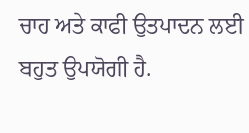ਚਾਹ ਅਤੇ ਕਾਫੀ ਉਤਪਾਦਨ ਲਈ
ਬਹੁਤ ਉਪਯੋਗੀ ਹੈ.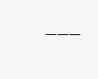___